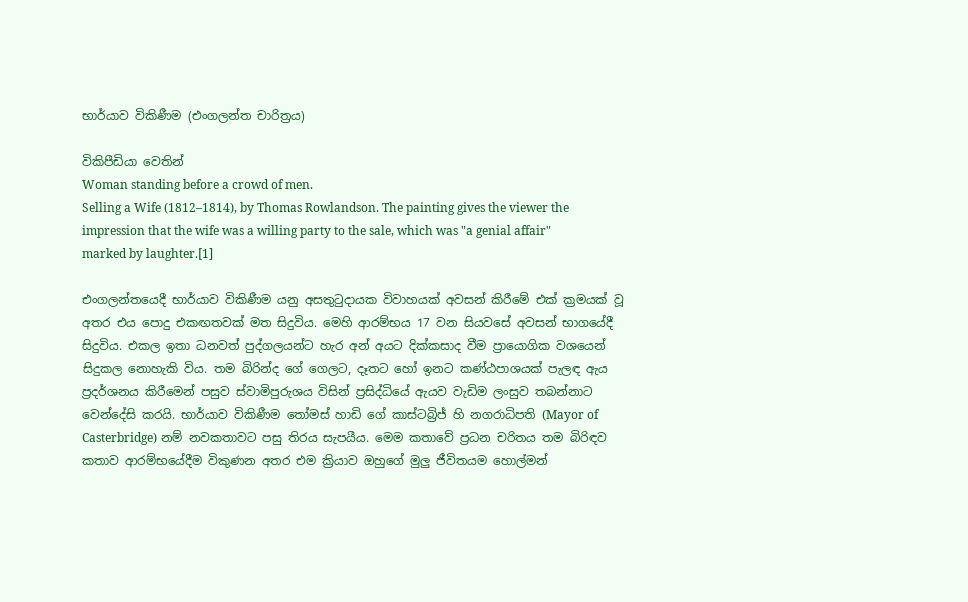භාර්යාව විකිණීම (එංගලන්ත චාරිත්‍රය)

විකිපීඩියා වෙතින්
Woman standing before a crowd of men.
Selling a Wife (1812–1814), by Thomas Rowlandson. The painting gives the viewer the impression that the wife was a willing party to the sale, which was "a genial affair" marked by laughter.[1]

එංගලන්තයෙදී භාර්යාව විකිණීම යනු අසතුටුදායක විවාහයක් අවසන් කිරීමේ එක් ක්‍රමයක් වූ අතර එය පොදු එකඟතවක් මත සිදුවිය. මෙහි ආරම්භය 17 වන සියවසේ අවසන් භාගයේදී සිදුවිය. එකල ඉතා ධනවත් පුද්ගලයන්ට හැර අන් අයට දික්කසාද වීම ප්‍රායොගික වශයෙන් සිදුකල නොහැකි විය. තම බිරින්ද ගේ ගෙලට, දෑතට හෝ ඉනට කණ්ඨපාශයක් පැලඳ ඇය ප්‍රදර්ශනය කිරීමෙන් පසුව ස්වාමිපුරුශය විසින් ප්‍රසිද්ධියේ ඇයව වැඩිම ලංසුව තබන්නාට වෙන්දේසි කරයි. භාර්යාව විකිණීම තෝමස් හාඩි ගේ කාස්ටබ්‍රිජ් හි නගරාධිපති (Mayor of Casterbridge) නම් නවකතාවට පසු තිරය සැපයීය. මෙම කතාවේ ප්‍රධන චරිතය තම බිරිඳව කතාව ආරම්භයේදීම විකුණන අතර එම ක්‍රියාව ඔහුගේ මුලු ජීවිතයම හොල්මන්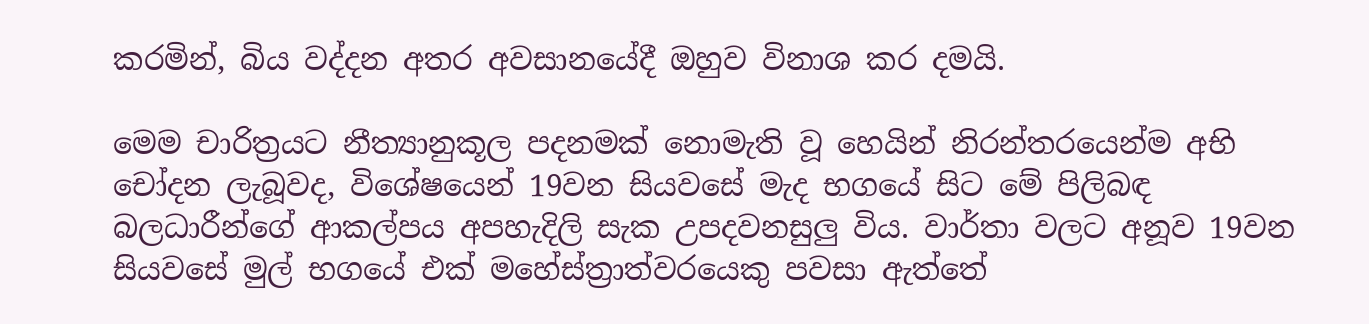කරමින්, බිය වද්දන අතර අවසානයේදී ඔහුව විනාශ කර දමයි.

මෙම චාරිත්‍රයට නීත්‍යානුකූල පදනමක් නොමැති වූ හෙයින් නිරන්තරයෙන්ම අභි චෝදන ලැබූවද, විශේෂයෙන් 19වන සියවසේ මැද භගයේ සිට මේ පිලිබඳ බලධාරීන්ගේ ආකල්පය අපහැදිලි සැක උපදවනසුලු විය. වාර්තා වලට අනූව 19වන සියවසේ මුල් භගයේ එක් මහේස්ත්‍රාත්වරයෙකු පවසා ඇත්තේ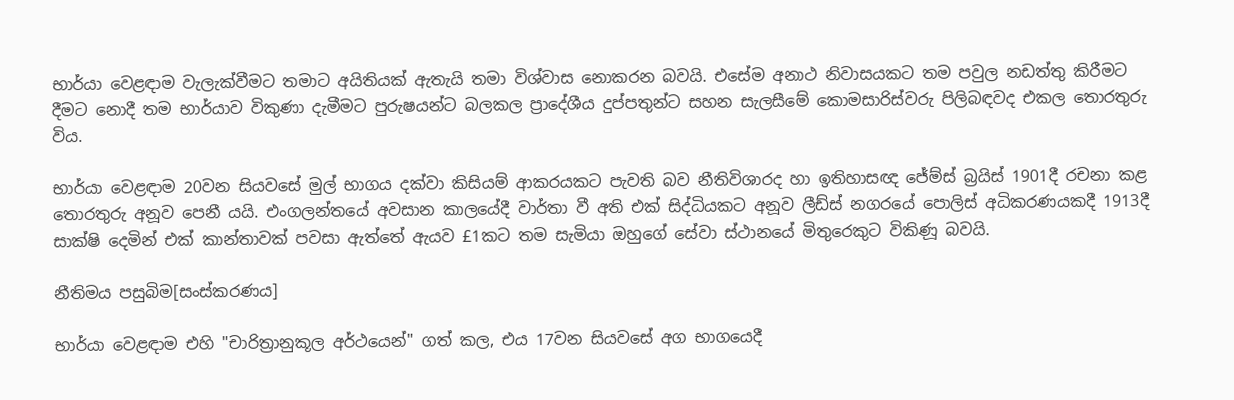භාර්යා වෙළඳාම වැලැක්වීමට තමාට අයිතියක් ඇතැයි තමා විශ්වාස නොකරන බවයි. එසේම අනාථ නිවාසයකට තම පවුල නඩත්තු කිරීමට දීමට නොදී තම භාර්යාව විකුණා දැමීමට පුරුෂයන්ට බලකල ප්‍රාදේශීය දුප්පතුන්ට සහන සැලසීමේ කොමසාරිස්වරු පිලිබඳවද එකල තොරතුරු විය.

භාර්යා වෙළඳාම 20වන සියවසේ මුල් භාගය දක්වා කිසියම් ආකරයකට පැවති බව නීතිවිශාරද හා ඉතිහාසඥ ජේම්ස් බ්‍රයිස් 1901දී රචනා කළ තොරතුරු අනූව පෙනී යයි. එංගලන්තයේ අවසාන කාලයේදී වාර්තා වී අති එක් සිද්ධියකට අනූව ලීඩ්ස් නගරයේ පොලිස් අධිකරණයකදී 1913දී සාක්ෂි දෙමින් එක් කාන්තාවක් පවසා ඇත්තේ ඇයව £1කට තම සැමියා ඔහුගේ සේවා ස්ථානයේ මිතුරෙකුට විකිණූ බවයි.

නීතිමය පසුබිම[සංස්කරණය]

භාර්යා වෙළඳාම එහි "චාරිත්‍රානුකූල අර්ථයෙන්" ගත් කල, එය 17වන සියවසේ අග භාගයෙදී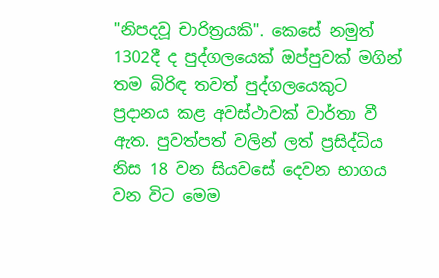"නිපදවූ චාරිත්‍රයකි". කෙසේ නමුත් 1302දී ද පුද්ගලයෙක් ඔප්පුවක් මගින් තම බිරිඳ තවත් පුද්ගලයෙකුට ප්‍රදානය කළ අවස්ථාවක් වාර්තා වී ඇත. පුවත්පත් වලින් ලත් ප්‍රසිද්ධිය නිස 18 වන සියවසේ දෙවන භාගය වන විට මෙම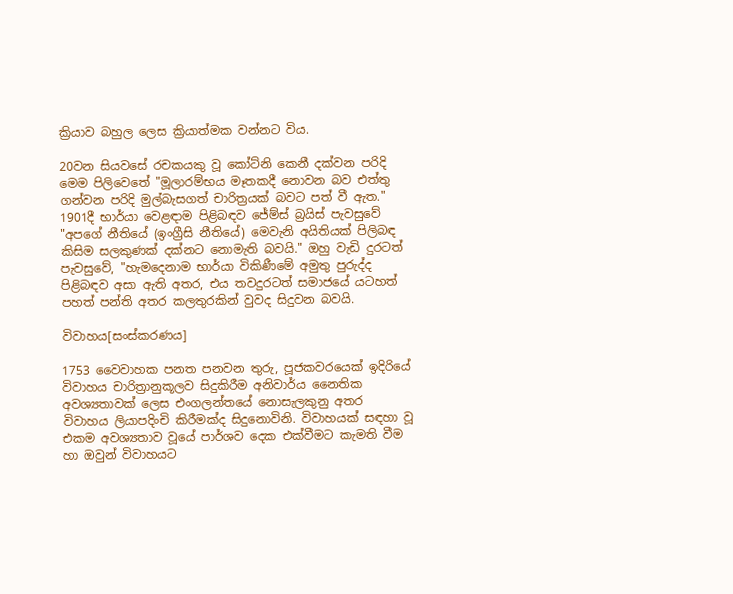ක්‍රියාව බහුල ලෙස ක්‍රියාත්මක වන්නට විය.

20වන සියවසේ රචකයකු වූ කෝට්නි කෙනී දක්වන පරිදි මෙම පිලිවෙතේ "මූලාරම්භය මෑතකදී නොවන බව එත්තු ගන්වන පරිදි මුල්බැසගත් චාරිත්‍රයක් බවට පත් වී ඇත." 1901දී භාර්යා වෙළඳාම පිළිබඳව ජේම්ස් බ්‍රයිස් පැවසුවේ "අපගේ නීතියේ (ඉංග්‍රීසි නීතියේ) මෙවැනි අයිතියක් පිලිබඳ කිසිම සලකුණක් දක්නට නොමැති බවයි." ඔහු වැඩි දුරටත් පැවසුවේ, "හැමදෙනාම භාර්යා විකිණීමේ අමුතු පුරුද්ද පිළිබඳව අසා ඇති අතර, එය තවදුරටත් සමාජයේ යටහත් පහත් පන්ති අතර කලතුරකින් වුවද සිදුවන බවයි.

විවාහය[සංස්කරණය]

1753 වෛවාහක පනත පනවන තුරු, පූජකවරයෙක් ඉදිරියේ විවාහය චාරිත්‍රානුකූලව සිදුකිරීම අනිවාර්ය නෛතික අවශ්‍යතාවක් ලෙස එංගලන්තයේ නොසැලකුනු අතර විවාහය ලියාපදිංචි කිරීමක්ද සිදුනොවිනි. විවාහයක් සඳහා වූ එකම අවශ්‍යතාව වූයේ පාර්ශව දෙක එක්වීමට කැමති වීම හා ඔවුන් විවාහයට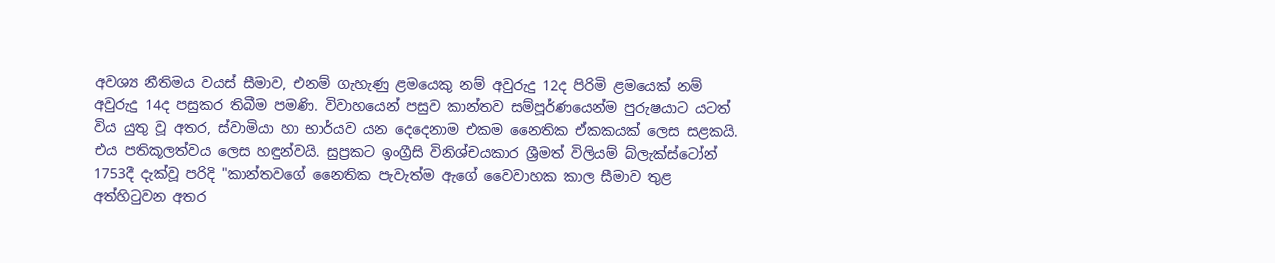අවශ්‍ය නීතිමය වයස් සීමාව, එනම් ගැහැණු ළමයෙකු නම් අවුරුදු 12ද පිරිමි ළමයෙක් නම් අවුරුදු 14ද පසුකර තිබීම පමණි. විවාහයෙන් පසුව කාන්තව සම්පූර්ණයෙන්ම පුරුෂයාට යටත් විය යුතු වූ අතර, ස්වාමියා හා භාර්යව යන දෙදෙනාම එකම නෛතික ඒකකයක් ලෙස සළකයි. එය පතිකූලත්වය ලෙස හඳුන්වයි. සුප්‍රකට ඉංග්‍රීසි විනිශ්චයකාර ශ්‍රීමත් විලියම් බ්ලැක්ස්ටෝන් 1753දී දැක්වූ පරිදි "කාන්තවගේ නෛතික පැවැත්ම ඇගේ වෛවාහක කාල සීමාව තුළ අත්හිටුවන අතර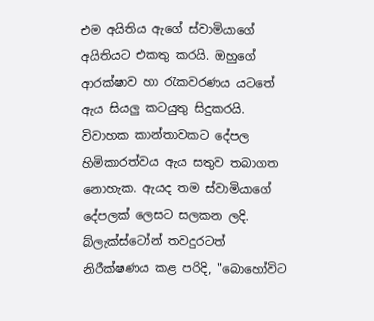එම අයිතිය ඇගේ ස්වාමියාගේ අයිතියට එකතු කරයි. ඔහුගේ ආරක්ෂාව හා රැකවරණය යටතේ ඇය සියලු කටයුතු සිදුකරයි. විවාහක කාන්තාවකට දේපල හිමිකාරත්වය ඇය සතුව තබාගත නොහැක. ඇයද තම ස්වාමියාගේ දේපලක් ලෙසට සලකන ලදි. බ්ලැක්ස්ටෝන් තවදුරටත් නිරීක්ෂණය කළ පරිදි, "බොහෝවිට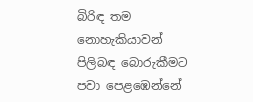බිරිඳ තම නොහැකියාවන් පිලිබඳ බොරුකීමට පවා පෙළඹෙන්නේ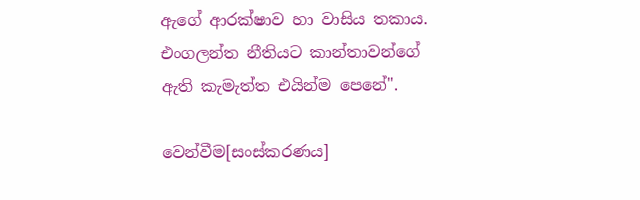ඇගේ ආරක්ෂාව හා වාසිය තකාය. එංගලන්ත නීතියට කාන්තාවන්ගේ ඇති කැමැත්ත එයින්ම පෙනේ".

වෙන්වීම[සංස්කරණය]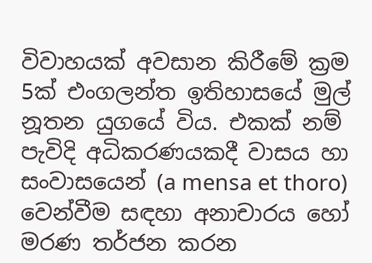විවාහයක් අවසාන කිරීමේ ක්‍රම 5ක් එංගලන්ත ඉතිහාසයේ මුල් නූතන යුගයේ විය. එකක් නම් පැවිදි අධිකරණයකදී වාසය හා සංවාසයෙන් (a mensa et thoro) වෙන්වීම සඳහා අනාචාරය හෝ මරණ තර්ජන කරන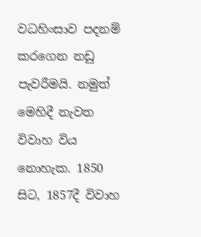වධහිංසාව පදනම් කරගෙන නඩු පැවරීමයි. නමුත් මෙහිදී නැවත විවාහ විය නොහැක. 1850 සිට, 1857දී විවාහ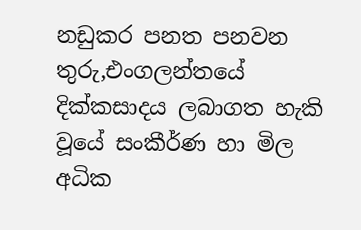නඩුකර පනත පනවන තුරු,එංගලන්තයේ දික්කසාදය ලබාගත හැකි වූයේ සංකීර්ණ හා මිල අධික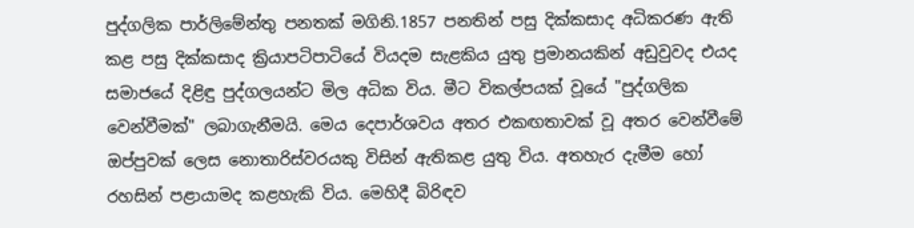පුද්ගලික පාර්ලිමේන්තු පනතක් මගිනි.1857 පනතින් පසු දික්කසාද අධිකරණ ඇති කළ පසු දික්කසාද ක්‍රියාපටිපාටියේ වියදම සැළකිය යුතු ප්‍රමානයකින් අඩුවුවද එයද සමාජයේ දිළිඳු පුද්ගලයන්ට මිල අධික විය. මීට විකල්පයක් වූයේ "පුද්ගලික වෙන්වීමක්" ලබාගැනීමයි. මෙය දෙපාර්ශවය අතර එකඟතාවක් වූ අතර වෙන්වීමේ ඔප්පුවක් ලෙස නොතාරිස්වරයකු විසින් ඇතිකළ යුතු විය. අතහැර දැමීම හෝ රහසින් පළායාමද කළහැකි විය. මෙහිදී බිරිඳව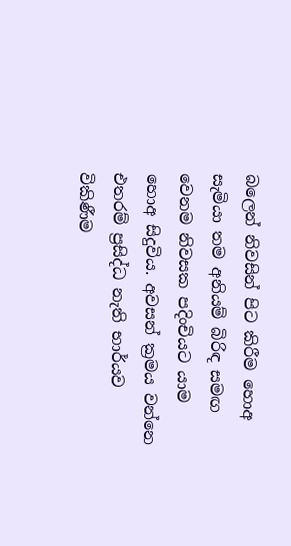බලෙන් නිවසින් පිට කිරීම හොඅ සැමියා තම අනියම් බිරිඳ සමඟ වෙනම නිවසක පදිංචියට යාම හොඅ සිදුවිය. අවසන් ක්‍රමය වන්නෙ එතරම් ප්‍රසිද්ධ නැති භාර්යව විකිණීම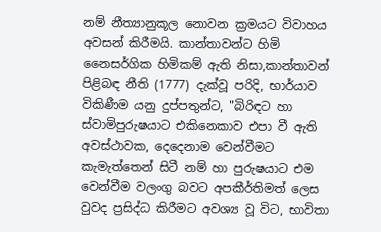නම් නීත්‍යානුකූල නොවන ක්‍රමයට විවාහය අවසන් කිරීමයි. කාන්තාවන්ට හිමි නෛසර්ගික හිමිකම් ඇති නිසා,කාන්තාවන් පිළිබඳ නීති (1777) දැක්වූ පරිදි, භාර්යාව විකිණීම යනු දුප්පතුන්ට, "බිරිඳට හා ස්වාමිපුරුෂයාට එකිනෙකාව එපා වී ඇති අවස්ථාවක, දෙදෙනාම වෙන්වීමට කැමැත්තෙන් සිටී නම් හා පුරුෂයාට එම වෙන්වීම වලංගු බවට අපකීර්තිමත් ලෙස වුවද ප්‍රසිද්ධ කිරීමට අවශ්‍ය වූ විට, භාවිතා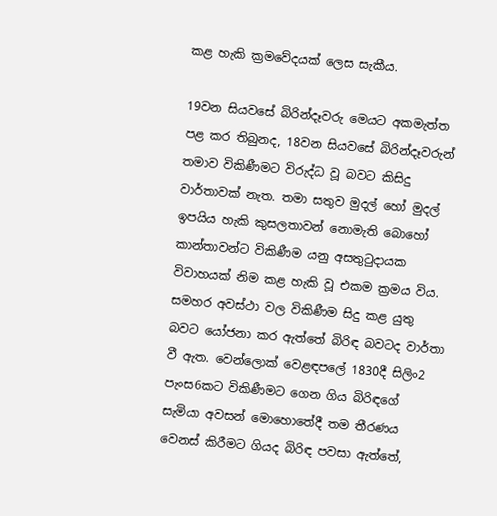කළ හැකි ක්‍රමවේදයක් ලෙස සැකීය.

19වන සියවසේ බිරින්දෑවරු මෙයට අකමැත්ත පළ කර තිබුනද, 18වන සියවසේ බිරින්දෑවරුන් තමාව විකිණීමට විරුද්ධ වූ බවට කිසිදු වාර්තාවක් නැත. තමා සතුව මුදල් හෝ මුදල් ඉපයිය හැකි කුසලතාවන් නොමැති බොහෝ කාන්තාවන්ට විකිණීම යනු අසතුටුදායක විවාහයක් නිම කළ හැකි වූ එකම ක්‍රමය විය. සමහර අවස්ථා වල විකිණීම සිදු කළ යුතු බවට යෝජනා කර ඇත්තේ බිරිඳ බවටද වාර්තා වී ඇත. වෙන්ලොක් වෙළඳපලේ 1830දී සිලිං2 පැංස6කට විකිණීමට ගෙන ගිය බිරිඳගේ සැමියා අවසන් මොහොතේදී තම තීරණය වෙනස් කිරීමට ගියද බිරිඳ පවසා ඇත්තේ,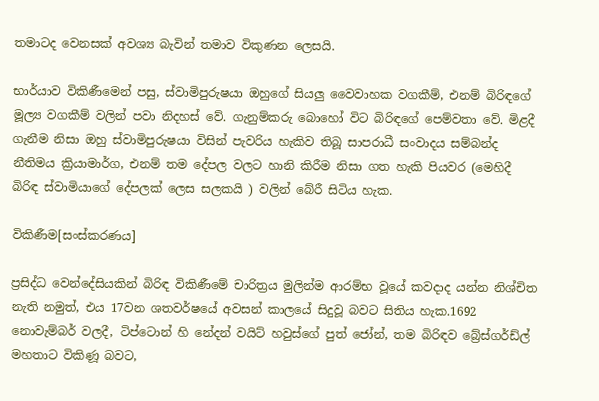තමාටද වෙනසක් අවශ්‍ය බැවින් තමාව විකුණන ලෙසයි.

භාර්යාව විකිණීමෙන් පසු, ස්වාමිපුරුෂයා ඔහුගේ සියලු වෛවාහක වගකීම්, එනම් බිරිඳගේ මූල්‍ය වගකීම් වලින් පවා නිදහස් වේ. ගැනුම්කරු බොහෝ විට බිරිඳගේ පෙම්වතා වේ. මිළදී ගැනීම නිසා ඔහු ස්වාමිපුරුෂයා විසින් පැවරිය හැකිව තිබූ සාපරාධී සංවාදය සම්බන්ද නීතිමය ක්‍රියාමාර්ග, එනම් තම දේපල වලට හානි කිරීම නිසා ගත හැකි පියවර (මෙහිදී බිරිඳ ස්වාමියාගේ දේපලක් ලෙස සලකයි ) වලින් බේරී සිටිය හැක.

විකිණීම[සංස්කරණය]

ප්‍රසිද්ධ වෙන්දේසියකින් බිරිඳ විකිණීමේ චාරිත්‍රය මුලින්ම ආරම්භ වූයේ කවදාද යන්න නිශ්චිත නැති නමුත්, එය 17වන ශතවර්ෂයේ අවසන් කාලයේ සිදුවූ බවට සිතිය හැක.1692 නොවැම්බර් වලදී, ටිප්ටොන් හි නේදන් වයිට් හවුස්ගේ පුත් ජෝන්, තම බිරිඳව බ්‍රේස්ගර්ඩ්ල් මහතාට විකිණූ බවට,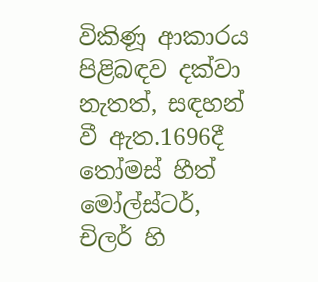විකිණූ ආකාරය පිළිබඳව දක්වා නැතත්, සඳහන් වී ඇත.1696දී තෝමස් හීත් මෝල්ස්ටර්, චිලර් හි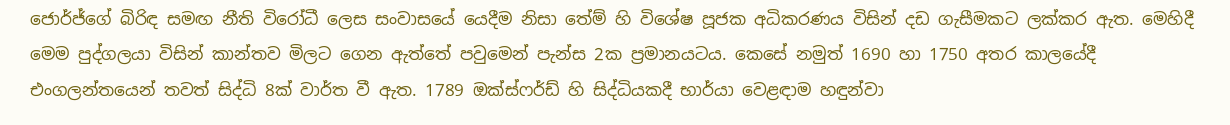ජොර්ජ්ගේ බිරිඳ සමඟ නීති විරෝධී ලෙස සංවාසයේ යෙදීම නිසා තේම් හි විශේෂ පූජක අධිකරණය විසින් දඩ ගැසීමකට ලක්කර ඇත. මෙහිදී මෙම පුද්ගලයා විසින් කාන්තව මිලට ගෙන ඇත්තේ පවුමෙන් පැන්ස 2ක ප්‍රමානයටය. කෙසේ නමුත් 1690 හා 1750 අතර කාලයේදී එංගලන්තයෙන් තවත් සිද්ධි 8ක් වාර්ත වී ඇත. 1789 ඔක්ස්ෆර්ඩ් හි සිද්ධියකදී භාර්යා වෙළඳාම හඳුන්වා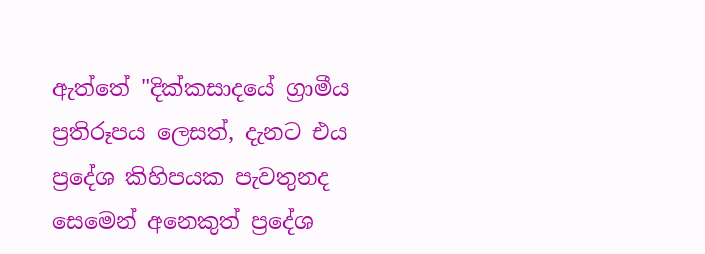ඇත්තේ "දික්කසාදයේ ග්‍රාමීය ප්‍රතිරූපය ලෙසත්, දැනට එය ප්‍රදේශ කිහිපයක පැවතුනද සෙමෙන් අනෙකුත් ප්‍රදේශ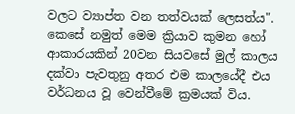වලට ව්‍යාප්ත වන තත්වයක් ලෙසත්ය". කෙසේ නමුත් මෙම ක්‍රියාව කුමන හෝ ආකාරයකින් 20වන සියවසේ මුල් කාලය දක්වා පැවතුනු අතර එම කාලයේදී එය වර්ධනය වූ වෙන්වීමේ ක්‍රමයක් විය.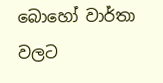බොහෝ වාර්තා වලට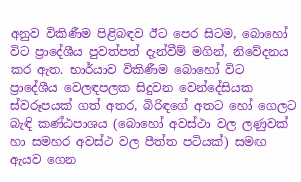අනුව විකිණීම පිළිබඳව ඊට පෙර සිටම, බොහෝ විට ප්‍රාදේශීය පුවත්පත් දැන්වීම් මගින්, නිවේදනය කර ඇත. භාර්යාව විකිණීම බොහෝ විට ප්‍රාදේශීය වෙලඳපලක සිදුවන වෙන්දේසියක ස්වරූපයක් ගත් අතර, බිරිඳගේ අතට හෝ ගෙලට බැඳි කණ්ඨපාශය (බොහෝ අවස්ථා වල ලණුවක් හා සමහර අවස්ථ වල පීත්ත පටියක්) සමඟ ඇයව ගෙන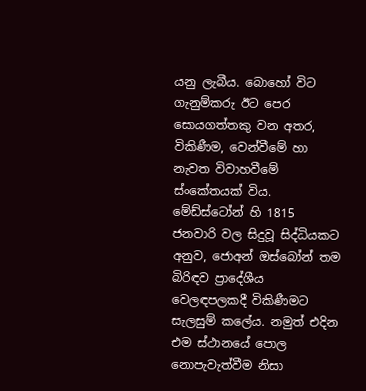යනු ලැබීය. බොහෝ විට ගැනුම්කරු ඊට පෙර සොයගත්තකු වන අතර, විකිණීම, වෙන්වීමේ හා නැවත විවාහවීමේ ස්ංකේතයක් විය. මේඩ්ස්ටෝන් හි 1815 ජනවාරි වල සිදුවූ සිද්ධියකට අනුව, ජොඅන් ඔස්බෝන් තම බිරිඳව ප්‍රාදේශීය වෙලඳපලකදී විකිණීමට සැලසුම් කලේය. නමුත් එදින එම ස්ථානයේ පොල නොපැවැත්වීම නිසා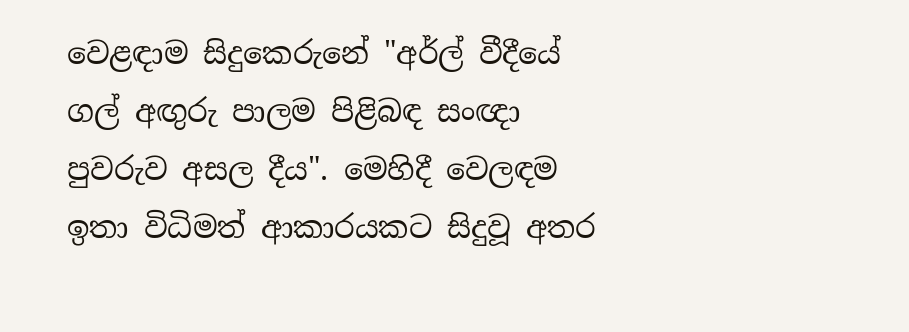වෙළඳාම සිදුකෙරුනේ "අර්ල් වීදීයේ ගල් අඟුරු පාලම පිළිබඳ සංඥා පුවරුව අසල දීය". මෙහිදී වෙලඳම ඉතා විධිමත් ආකාරයකට සිදුවූ අතර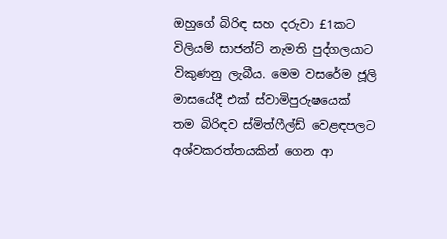ඔහුගේ බිරිඳ සහ දරුවා £1කට විලියම් සාජන්ට් නැමති පුද්ගලයාට විකුණනු ලැබීය. මෙම වසරේම ජූලි මාසයේදී එක් ස්වාමිපුරුෂයෙක් තම බිරිඳව ස්මිත්ෆීල්ඩ් වෙළඳපලට අශ්වකරත්තයකින් ගෙන ආ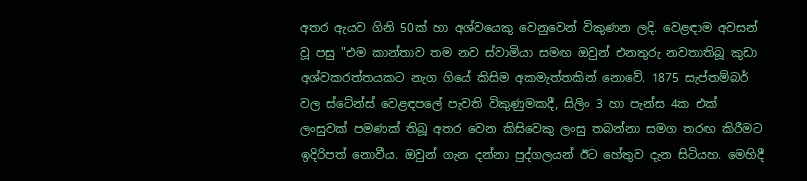අතර ඇයව ගිනි 50ක් හා අශ්වයෙකු වෙනුවෙන් විකුණන ලදි. වෙළඳාම අවසන් වූ පසු "එම කාන්තාව තම නව ස්වාමියා සමඟ ඔවුන් එනතුරු නවතාතිබූ කුඩා අශ්වකරත්තයකට නැග ගියේ කිසිම අකමැත්තකින් නොවේ. 1875 සැප්තම්බර් වල ස්ටේන්ස් වෙළඳපලේ පැවති විකුණුමකදී, සිලිං 3 හා පැන්ස 4ක එක් ලංසුවක් පමණක් තිබූ අතර වෙන කිසිවෙකු ලංසු තබන්නා සමග තරඟ කිරීමට ඉදිරිපත් නොවීය. ඔවුන් ගැන දන්නා පුද්ගලයන් ඊට හේතුව දැන සිටියහ. මෙහිදී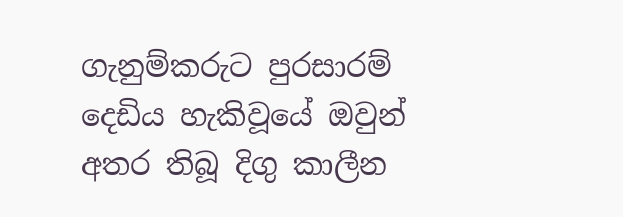ගැනුම්කරුට පුරසාරම් දෙඩිය හැකිවූයේ ඔවුන් අතර තිබූ දිගු කාලීන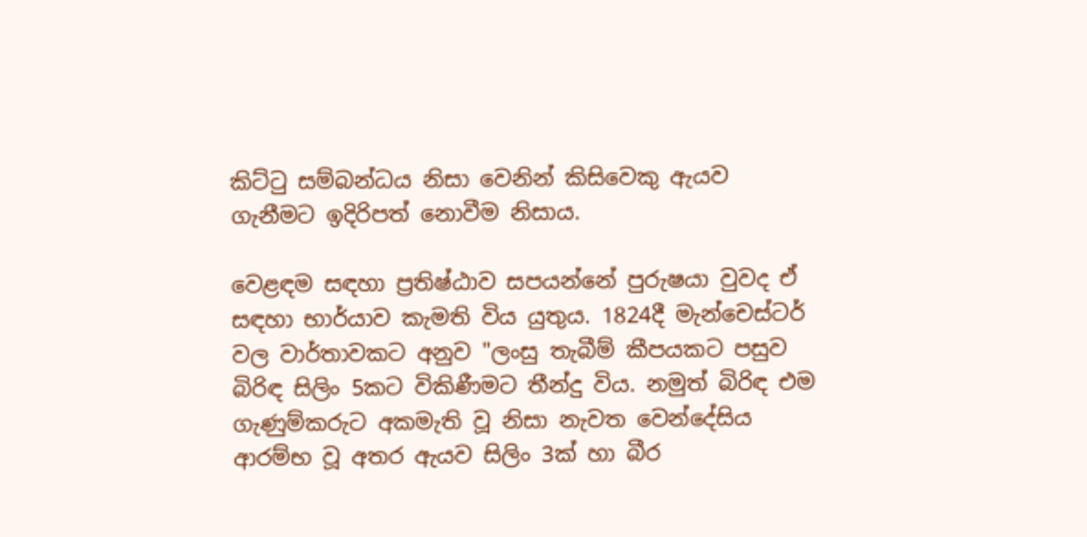කිට්ටු සම්බන්ධය නිසා වෙනින් කිසිවෙකු ඇයව ගැනීමට ඉදිරිපත් නොවීම නිසාය.

වෙළඳම සඳහා ප්‍රතිෂ්ඨාව සපයන්නේ පුරුෂයා වුවද ඒ සඳහා භාර්යාව කැමති විය යුතුය. 1824දී මැන්චෙස්ටර් වල වාර්තාවකට අනුව "ලංසු තැබීම් කීපයකට පසුව බිරිඳ සිලිං 5කට විකිණීමට තීන්දු විය. නමුත් බිරිඳ එම ගැණුම්කරුට අකමැති වූ නිසා නැවත වෙන්දේසිය ආරම්භ වූ අතර ඇයව සිලිං 3ක් හා බීර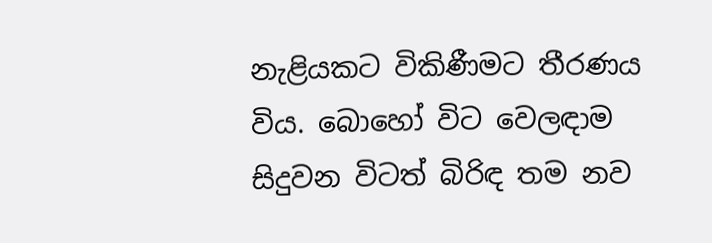නැළියකට විකිණීමට තීරණය විය. බොහෝ විට වෙලඳාම සිදුවන විටත් බිරිඳ තම නව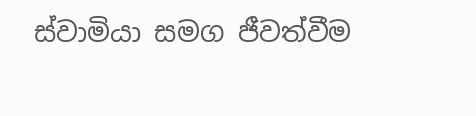ස්වාමියා සමග ජීවත්වීම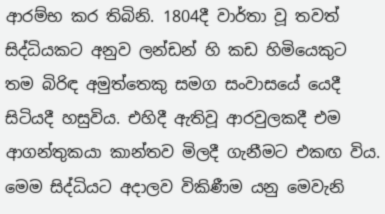ආරම්භ කර තිබිනි. 1804දී වාර්තා වූ තවත් සිද්ධියකට අනුව ලන්ඩන් හි කඩ හිමියෙකුට තම බිරිඳ අමුත්තෙකු සමග සංවාසයේ යෙදී සිටියදී හසුවිය. එහිදී ඇතිවූ ආරවුලකදී එම ආගන්තුකයා කාන්තව මිලදී ගැනීමට එකඟ විය. මෙම සිද්ධියට අදාලව විකිණීම යනු මෙවැනි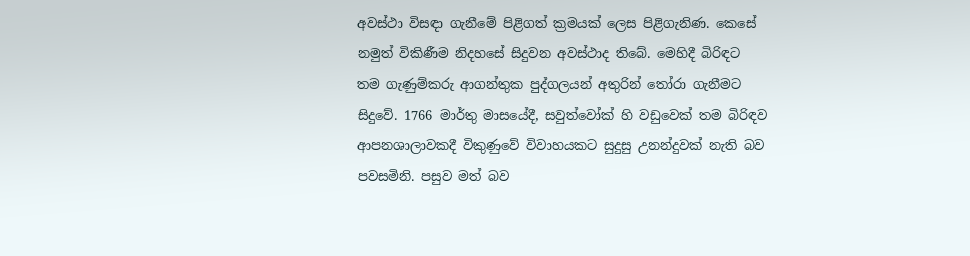අවස්ථා විසඳා ගැනීමේ පිළිගත් ක්‍රමයක් ලෙස පිළිගැනිණ. කෙසේ නමුත් විකිණීම නිදහසේ සිදුවන අවස්ථාද තිබේ. මෙහිදී බිරිඳට තම ගැණුම්කරු ආගන්තුක පුද්ගලයන් අතුරින් තෝරා ගැනීමට සිදුවේ. 1766 මාර්තු මාසයේදී, සවුත්වෝක් හි වඩුවෙක් තම බිරිඳව ආපනශාලාවකදී විකුණුවේ විවාහයකට සුදුසු උනන්දුවක් නැති බව පවසමිනි. පසුව මත් බව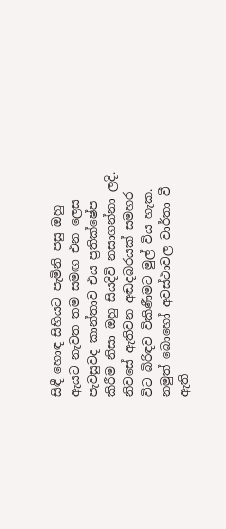සිඳී හොඳ සිහියට පැමිනි පසු ඔහු ඇයට නැවත තම සමඟ එන ලෙස පැවසුවද කාන්තාව එය ප්‍රතික්ෂේප කිරීම නිසා ඔහු සියදිවි නසාගන්නා ලදි. නිවසේ ඇතිවන අඬදබරයක් සමහර විට බිරිඳව විකිණීමට මුල් විය හැක. නමුත් බොහෝ අවස්ථාවල වාර්තා වී ඇති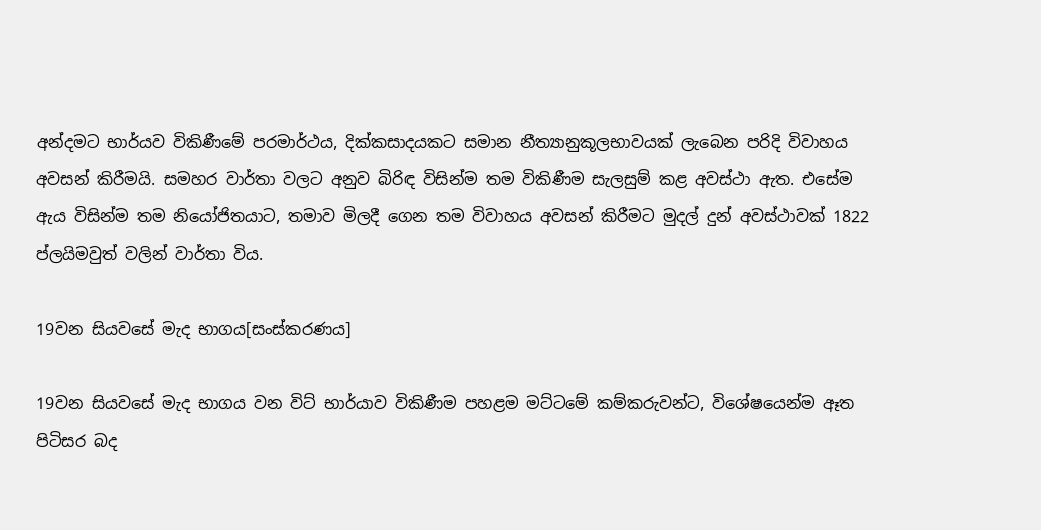අන්දමට භාර්යව විකිණීමේ පරමාර්ථය, දික්කසාදයකට සමාන නීත්‍යානුකූලභාවයක් ලැබෙන පරිදි විවාහය අවසන් කිරීමයි. සමහර වාර්තා වලට අනුව බිරිඳ විසින්ම තම විකිණීම සැලසුම් කළ අවස්ථා ඇත. එසේම ඇය විසින්ම තම නියෝජිතයාට, තමාව මිලදී ගෙන තම විවාහය අවසන් කිරීමට මුදල් දුන් අවස්ථාවක් 1822 ප්ලයිමවුත් වලින් වාර්තා විය.

19වන සියවසේ මැද භාගය[සංස්කරණය]

19වන සියවසේ මැද භාගය වන විට් භාර්යාව විකිණීම පහළම මට්ටමේ කම්කරුවන්ට, විශේෂයෙන්ම ඈත පිටිසර බද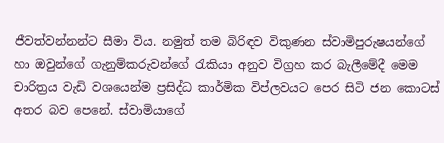ජීවත්වන්නන්ට සීමා විය. නමුත් තම බිරිඳව විකුණන ස්වාමිපුරුෂයන්ගේ හා ඔවුන්ගේ ගැනුම්කරුවන්ගේ රැකියා අනුව විග්‍රහ කර බැලීමේදී මෙම චාරිත්‍රය වැඩි වශයෙන්ම ප්‍රසිද්ධ කාර්මික විප්ලවයට පෙර සිටි ජන කොටස් අතර බව පෙනේ. ස්වාමියාගේ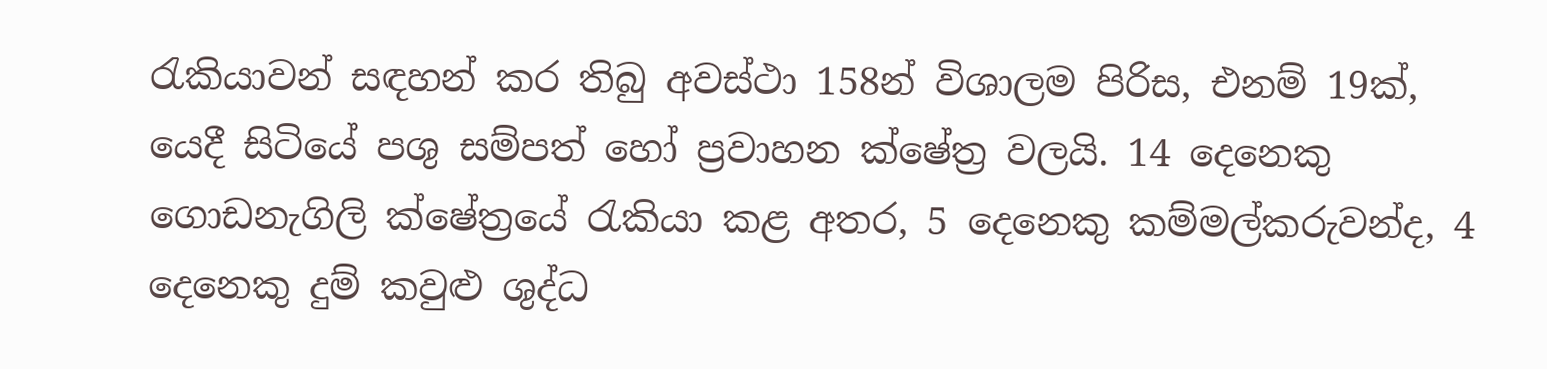රැකියාවන් සඳහන් කර තිබු අවස්ථා 158න් විශාලම පිරිස, එනම් 19ක්, යෙදී සිටියේ පශු සම්පත් හෝ ප්‍රවාහන ක්ෂේත්‍ර වලයි. 14 දෙනෙකු ගොඩනැගිලි ක්ෂේත්‍රයේ රැකියා කළ අතර, 5 දෙනෙකු කම්මල්කරුවන්ද, 4 දෙනෙකු දුම් කවුළු ශුද්ධ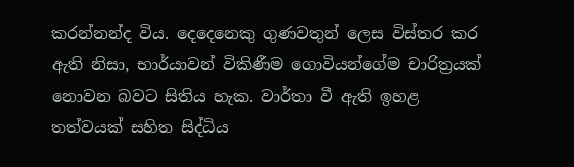කරන්නන්ද විය. දෙදෙනෙකු ගුණවතුන් ලෙස විස්තර කර ඇති නිසා, භාර්යාවන් විකිණීම ගොවියන්ගේම චාරිත්‍රයක් නොවන බවට සිතිය හැක. වාර්තා වී ඇති ඉහළ තත්වයක් සහිත සිද්ධිය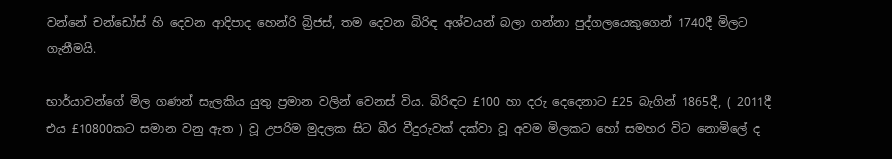වන්නේ චන්ඩෝස් හි දෙවන ආදිපාද හෙන්රි බ්‍රිජස්, තම දෙවන බිරිඳ අශ්වයන් බලා ගන්නා පුද්ගලයෙකුගෙන් 1740දී මිලට ගැනීමයි.

භාර්යාවන්ගේ මිල ගණන් සැලකිය යුතු ප්‍රමාන වලින් වෙනස් විය. බිරිඳට £100 හා දරු දෙදෙනාට £25 බැගින් 1865දී, ( 2011දී එය £10800කට සමාන වනු ඇත ) වූ උපරිම මුදලක සිට බීර වීදුරුවක් දක්වා වූ අවම මිලකට හෝ සමහර විට නොමිලේ ද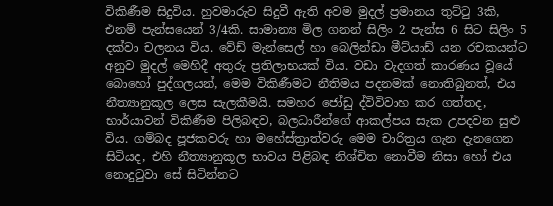විකිණීම සිදුවිය. හුවමාරුව සිදුවී ඇති අවම මුදල් ප්‍රමානය තුට්ටු 3කි, එනම් පැන්සයෙන් 3/4කි. සාමාන්‍ය මිල ගනන් සිලිං 2 පැන්ස 6 සිට සිලිං 5 දක්වා චලනය විය. වේඩ් මැන්සෙල් හා බෙලින්ඩා මීට්යාඩ් යන රචකයන්ට අනුව මුදල් මෙහිදී අතුරු ප්‍රතිලාභයක් විය. වඩා වැදගත් කාරණය වූයේ බොහෝ පුද්ගලයන්, මෙම විකිණීමට නීතිමය පදනමක් නොතිබුනත්, එය නීත්‍යානුකූල ලෙස සැලකීමයි. සමහර ජෝඩු ද්විවිවාහ කර ගත්තද, භාර්යාවන් විකිණීම පිලිබඳව, බලධාරීන්ගේ ආකල්පය සැක උපදවන සුළු විය. ගම්බද පූජකවරු හා මහේස්ත්‍රාත්වරු මෙම චාරිත්‍රය ගැන දැනගෙන සිටියද, එහි නීත්‍යානුකූල භාවය පිළිබඳ නිශ්චිත නොවීම නිසා හෝ එය නොදුටුවා සේ සිටින්නට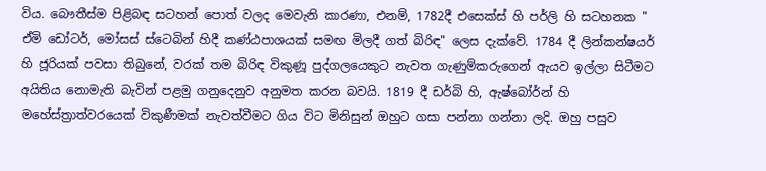විය. බෞතීස්ම පිළිබඳ සටහන් පොත් වලද මෙවැනි කාරණා, එනම්, 1782දී එසෙක්ස් හි පර්ලි හි සටහනක " ඒමි ඩෝටර්, මෝසස් ස්ටෙබින් හිදී කණ්ඨපාශයක් සමඟ මිලදී ගත් බිරිඳ" ලෙස දැක්වේ. 1784 දී ලින්කන්ෂයර් හි ජූරියක් පවසා තිබුනේ, වරක් තම බිරිඳ විකුණූ පුද්ගලයෙකුට නැවත ගැණුම්කරුගෙන් ඇයව ඉල්ලා සිටීමට අයිතිය නොමැති බැවින් පළමු ගනුදෙනුව අනුමත කරන බවයි. 1819 දී ඩර්බි හි, ඇෂ්බෝර්න් හි මහේස්ත්‍රාත්වරයෙක් විකුණීමක් නැවත්වීමට ගිය විට මිනිසුන් ඔහුට ගසා පන්නා ගන්නා ලදි. ඔහු පසුව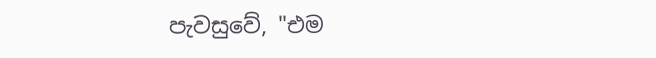පැවසුවේ, "එම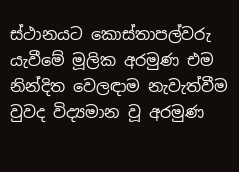ස්ථානයට කොස්තාපල්වරු යැවීමේ මූලික අරමුණ එම නින්දිත වෙලඳාම නැවැත්වීම වුවද විද්‍යමාන වූ අරමුණ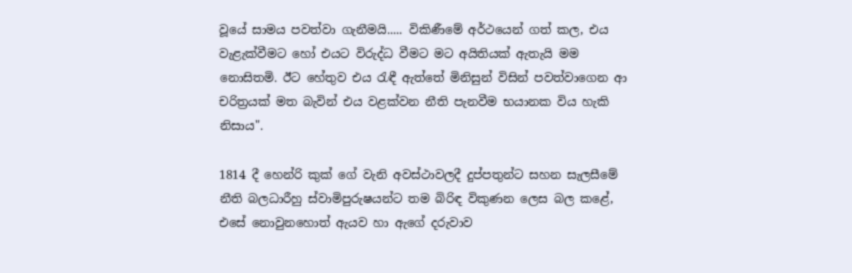වූයේ සාමය පවත්වා ගැනීමයි..... විකිණීමේ අර්ථයෙන් ගත් කල, එය වැළැක්වීමට හෝ එයට විරුද්ධ වීමට මට අයිතියක් ඇතැයි මම නොසිතමි. ඊට හේතුව එය රැඳී ඇත්තේ මිනිසුන් විසින් පවත්වාගෙන ආ චරිත්‍රයක් මත බැවින් එය වළක්වන නීති පැනවීම භයානක විය හැකි නිසාය".

1814 දී හෙන්රි කුක් ගේ වැනි අවස්ථාවලදී දුප්පතුන්ට සහන සැලසීමේ නීති බලධාරීහු ස්වාමිපුරුෂයන්ට තම බිරිඳ විකුණන ලෙස බල කළේ, එසේ නොවුනහොත් ඇයව හා ඇගේ දරුවාව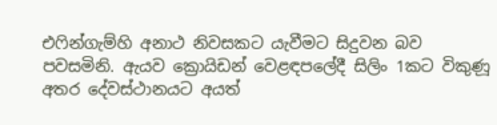එෆින්ගැම්හි අනාථ නිවසකට යැවීමට සිදුවන බව පවසමිනි. ඇයව ක්‍රොයිඩන් වෙළඳපලේදී සිලිං 1කට විකුණූ අතර දේවස්ථානයට අයත්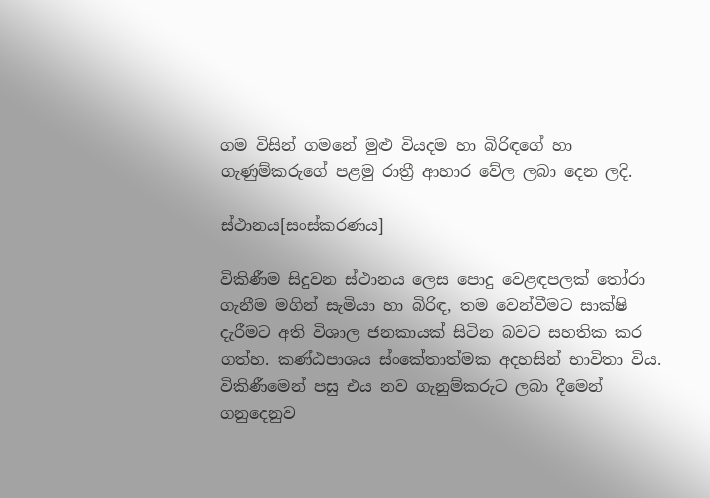ගම විසින් ගමනේ මුළු වියදම හා බිරිඳගේ හා ගැණුම්කරුගේ පළමු රාත්‍රී ආහාර වේල ලබා දෙන ලදි.

ස්ථානය[සංස්කරණය]

විකිණීම සිදුවන ස්ථානය ලෙස පොදු වෙළඳපලක් තෝරා ගැනීම මගින් සැමියා හා බිරිඳ, තම වෙන්වීමට සාක්ෂි දැරීමට අති විශාල ජනකායක් සිටින බවට සහතික කර ගත්හ. කණ්ඨපාශය ස්ංකේතාත්මක අදහසින් භාවිතා විය. විකිණීමෙන් පසු එය නව ගැනුම්කරුට ලබා දීමෙන් ගනුදෙනුව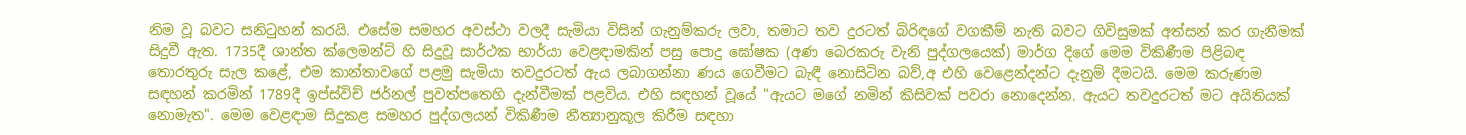නිම වූ බවට සනිටුහන් කරයි. එසේම සමහර අවස්ථා වලදී සැමියා විසින් ගැනුම්කරු ලවා, තමාට තව දුරටත් බිරිඳගේ වගකීම් නැති බවට ගිවිසුමක් අත්සන් කර ගැනීමක් සිදුවී ඇත. 1735දී ශාන්ත ක්ලෙමන්ට් හි සිදුවූ සාර්ථක භාර්යා වෙළඳාමකින් පසු පොදු ඝෝෂක (අණ බෙරකරු වැනි පුද්ගලයෙක්) මාර්ග දිගේ මෙම විකිණීම පිළිබඳ තොරතුරු සැල කළේ, එම කාන්තාවගේ පළමු සැමියා තවදුරටත් ඇය ලබාගන්නා ණය ගෙවීමට බැඳී නොසිටින බව්,අ එහි වෙළෙන්දන්ට දැනුම් දීමටයි. මෙම කරුණම සඳහන් කරමින් 1789දී ඉප්ස්විච් ජර්නල් පුවත්පතෙහි දැන්වීමක් පළවිය. එහි සඳහන් වූයේ "ඇයට මගේ නමින් කිසිවක් පවරා නොදෙන්න. ඇයට තවදුරටත් මට අයිතියක් නොමැත". මෙම වෙළඳාම සිදුකළ සමහර පුද්ගලයන් විකිණීම නීත්‍යානුකූල කිරීම සඳහා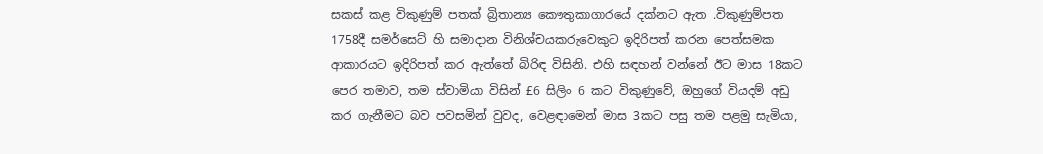සකස් කළ විකුණුම් පතක් බ්‍රිතාන්‍ය කෞතුකාගාරයේ දක්නට ඇත .විකුණුම්පත 1758දී සමර්සෙට් හි සමාදාන විනිශ්චයකරුවෙකුට ඉදිරිපත් කරන පෙත්සමක ආකාරයට ඉදිරිපත් කර ඇත්තේ බිරිඳ විසිනි. එහි සඳහන් වන්නේ ඊට මාස 18කට පෙර තමාව, තම ස්වාමියා විසින් £6 සිලිං 6 කට විකුණුවේ, ඔහුගේ වියදම් අඩු කර ගැනීමට බව පවසමින් වුවද, වෙළඳාමෙන් මාස 3කට පසු තම පළමු සැමියා,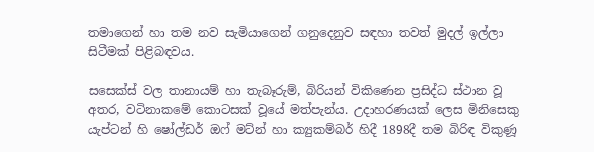තමාගෙන් හා තම නව සැමියාගෙන් ගනුදෙනුව සඳහා තවත් මුදල් ඉල්ලා සිටීමක් පිළිබඳවය.

සසෙක්ස් වල තානායම් හා තැබෑරුම්, බිරියන් විකිණෙන ප්‍රසිද්ධ ස්ථාන වූ අතර, වටිනාකමේ කොටසක් වූයේ මත්පැන්ය. උදාහරණයක් ලෙස මිනිසෙකු යැප්ටන් හි ෂෝල්ඩර් ඔෆ් මට්න් හා ක්‍යුකම්බර් හිදී 1898දී තම බිරිඳ විකුණූ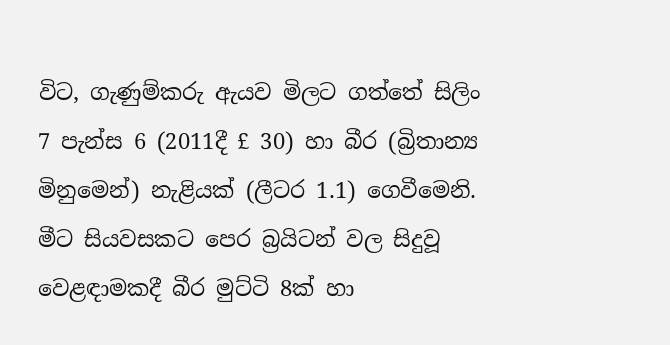විට, ගැණුම්කරු ඇයව මිලට ගත්තේ සිලිං 7 පැන්ස 6 (2011දී £ 30) හා බීර (බ්‍රිතාන්‍ය මිනුමෙන්) නැළියක් (ලීටර 1.1) ගෙවීමෙනි. මීට සියවසකට පෙර බ්‍රයිටන් වල සිදුවූ වෙළඳාමකදී බීර මුට්ටි 8ක් හා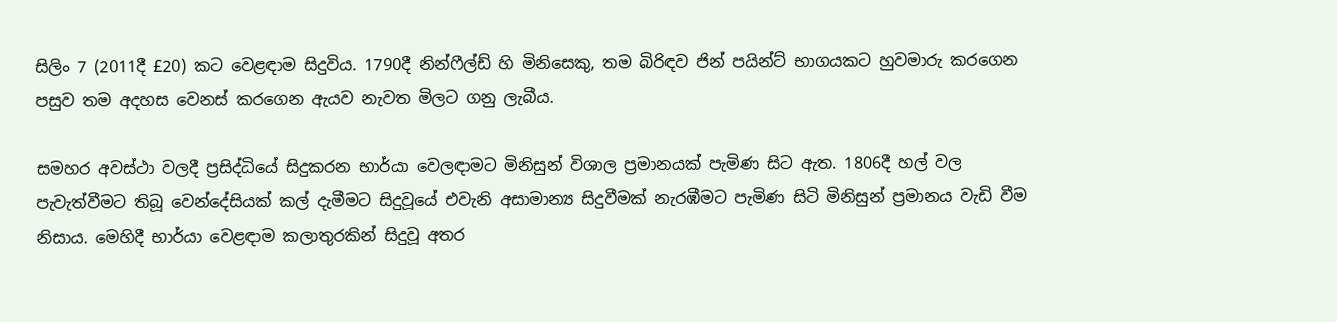සිලිං 7 (2011දී £20) කට වෙළඳාම සිදුවිය. 1790දී නින්ෆීල්ඩ් හි මිනිසෙකු, තම බිරිඳව ජින් පයින්ට් භාගයකට හුවමාරු කරගෙන පසුව තම අදහස වෙනස් කරගෙන ඇයව නැවත මිලට ගනු ලැබීය.

සමහර අවස්ථා වලදී ප්‍රසිද්ධියේ සිදුකරන භාර්යා වෙලඳාමට මිනිසුන් විශාල ප්‍රමානයක් පැමිණ සිට ඇත. 1806දී හල් වල පැවැත්වීමට තිබූ වෙන්දේසියක් කල් දැමීමට සිදුවූයේ එවැනි අසාමාන්‍ය සිදුවීමක් නැරඹීමට පැමිණ සිටි මිනිසුන් ප්‍රමානය වැඩි වීම නිසාය. මෙහිදී භාර්යා වෙළඳාම කලාතුරකින් සිදුවූ අතර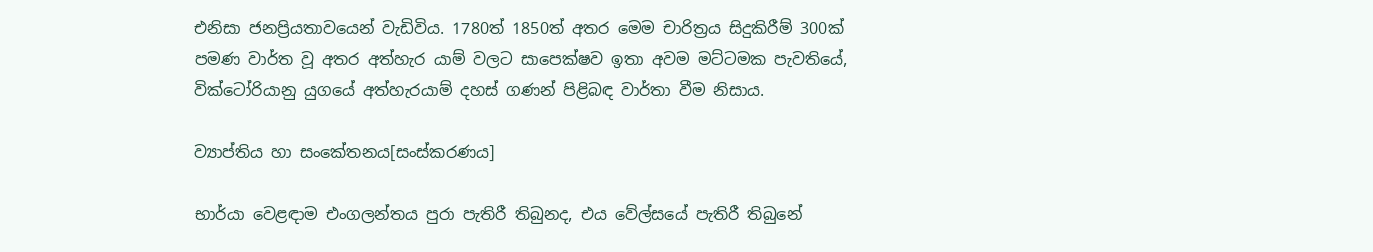එනිසා ජනප්‍රියතාවයෙන් වැඩිවිය. 1780ත් 1850ත් අතර මෙම චාරිත්‍රය සිදුකිරීම් 300ක් පමණ වාර්ත වූ අතර අත්හැර යාම් වලට සාපෙක්ෂව ඉතා අවම මට්ටමක පැවතියේ, වික්ටෝරියානු යුගයේ අත්හැරයාම් දහස් ගණන් පිළිබඳ වාර්තා වීම නිසාය.

ව්‍යාප්තිය හා සංකේතනය[සංස්කරණය]

භාර්යා වෙළඳාම එංගලන්තය පුරා පැතිරී තිබුනද, එය වේල්සයේ පැතිරී තිබුනේ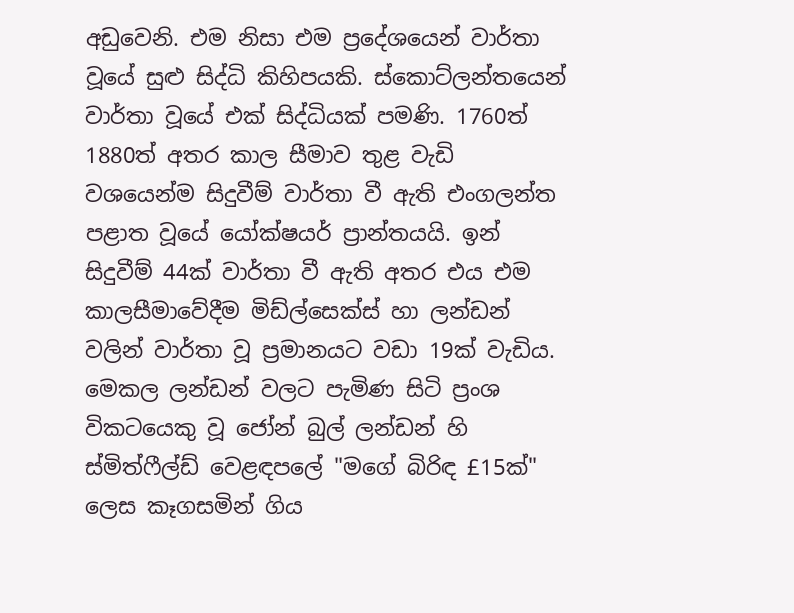අඩුවෙනි. එම නිසා එම ප්‍රදේශයෙන් වාර්තා වූයේ සුළු සිද්ධි කිහිපයකි. ස්කොට්ලන්තයෙන් වාර්තා වූයේ එක් සිද්ධියක් පමණි. 1760ත් 1880ත් අතර කාල සීමාව තුළ වැඩි වශයෙන්ම සිදුවීම් වාර්තා වී ඇති එංගලන්ත පළාත වූයේ යෝක්ෂයර් ප්‍රාන්තයයි. ඉන් සිදුවීම් 44ක් වාර්තා වී ඇති අතර එය එම කාලසීමාවේදීම මිඩ්ල්සෙක්ස් හා ලන්ඩන් වලින් වාර්තා වූ ප්‍රමානයට වඩා 19ක් වැඩිය. මෙකල ලන්ඩන් වලට පැමිණ සිටි ප්‍රංශ විකටයෙකු වූ ජෝන් බුල් ලන්ඩන් හි ස්මිත්ෆීල්ඩ් වෙළඳපලේ "මගේ බිරිඳ £15ක්" ලෙස කෑගසමින් ගිය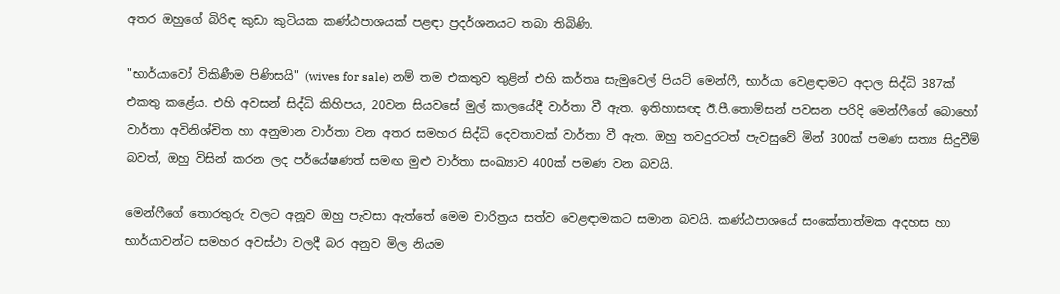අතර ඔහුගේ බිරිඳ කුඩා කුටියක කණ්ඨපාශයක් පළඳා ප්‍රදර්ශනයට තබා තිබිණි.

"භාර්යාවෝ විකිණීම පිණිසයි" (wives for sale) නම් තම එකතුව තුළින් එහි කර්තෘ සැමුවෙල් පියට් මෙන්ෆී, භාර්යා වෙළඳාමට අදාල සිද්ධි 387ක් එකතු කළේය. එහි අවසන් සිද්ධි කිහිපය, 20වන සියවසේ මුල් කාලයේදී වාර්තා වී ඇත. ඉතිහාසඥ ඊ.පී.තොම්සන් පවසන පරිදි මෙන්ෆීගේ බොහෝ වාර්තා අවිනිශ්චිත හා අනුමාන වාර්තා වන අතර සමහර සිද්ධි දෙවතාවක් වාර්තා වී ඇත. ඔහු තවදුරටත් පැවසුවේ මින් 300ක් පමණ සත්‍ය සිදුවීම් බවත්, ඔහු විසින් කරන ලද පර්යේෂණත් සමඟ මුළු වාර්තා සංඛ්‍යාව 400ක් පමණ වන බවයි.

මෙන්ෆීගේ තොරතුරු වලට අනූව ඔහු පැවසා ඇත්තේ මෙම චාරිත්‍රය සත්ව වෙළඳාමකට සමාන බවයි. කණ්ඨපාශයේ සංකේතාත්මක අදහස හා භාර්යාවන්ට සමහර අවස්ථා වලදී බර අනුව මිල නියම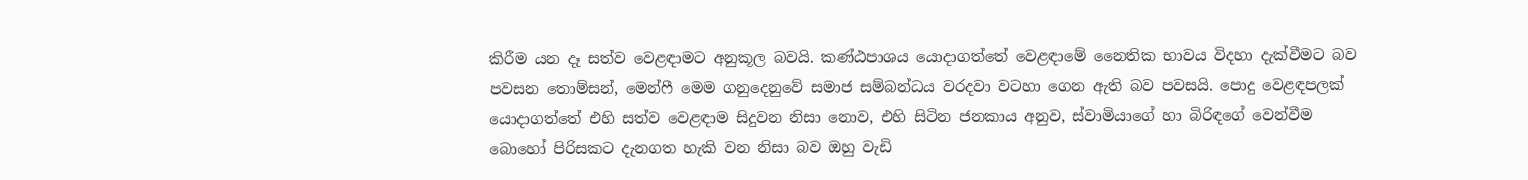කිරීම යන දෑ සත්ව වෙළඳාමට අනුකූල බවයි. කණ්ඨපාශය යොදාගත්තේ වෙළඳාමේ නෛතික භාවය විදහා දැක්වීමට බව පවසන තොම්සන්, මෙන්ෆී මෙම ගනුදෙනුවේ සමාජ සම්බන්ධය වරදවා වටහා ගෙන ඇති බව පවසයි. පොදු වෙළඳපලක් යොදාගත්තේ එහි සත්ව වෙළඳාම සිදුවන නිසා නොව, එහි සිටින ජනකාය අනුව, ස්වාමියාගේ හා බිරිඳගේ වෙන්වීම බොහෝ පිරිසකට දැනගත හැකි වන නිසා බව ඔහු වැඩි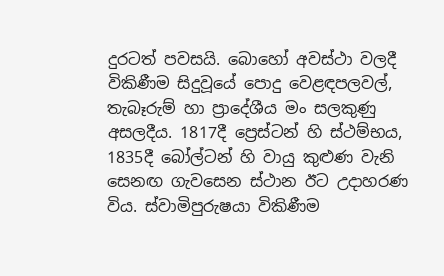දුරටත් පවසයි. බොහෝ අවස්ථා වලදී විකිණීම සිදුවූයේ පොදු වෙළඳපලවල්, තැබෑරුම් හා ප්‍රාදේශීය මං සලකුණු අසලදීය. 1817දී ප්‍රෙස්ටන් හි ස්ථම්භය, 1835දී බෝල්ටන් හි වායු කුළුණ වැනි සෙනඟ ගැවසෙන ස්ථාන ඊට උදාහරණ විය. ස්වාමිපුරුෂයා විකිණීම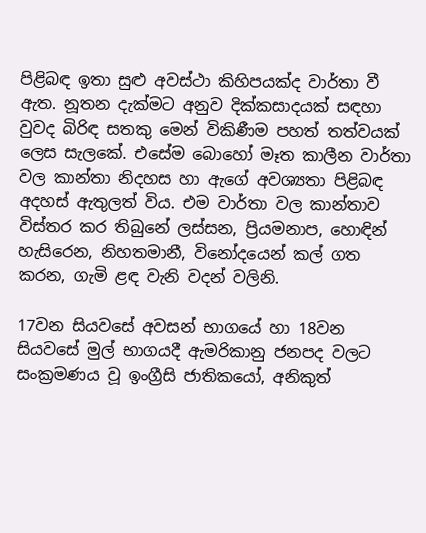පිළිබඳ ඉතා සුළු අවස්ථා කිහිපයක්ද වාර්තා වී ඇත. නූතන දැක්මට අනුව දික්කසාදයක් සඳහා වුවද බිරිඳ සතකු මෙන් විකිණීම පහත් තත්වයක් ලෙස සැලකේ. එසේම බොහෝ මෑත කාලීන වාර්තා වල කාන්තා නිදහස හා ඇගේ අවශ්‍යතා පිළිබඳ අදහස් ඇතුලත් විය. එම වාර්තා වල කාන්තාව විස්තර කර තිබුනේ ලස්සන, ප්‍රියමනාප, හොඳින් හැසිරෙන, නිහතමානී, විනෝදයෙන් කල් ගත කරන, ගැමි ළඳ වැනි වදන් වලිනි.

17වන සියවසේ අවසන් භාගයේ හා 18වන සියවසේ මුල් භාගයදී ඇමරිකානු ජනපද වලට සංක්‍රමණය වූ ඉංග්‍රීසි ජාතිකයෝ, අනිකුත්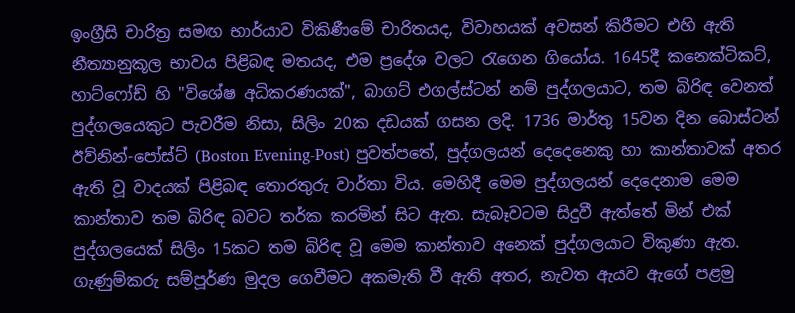ඉංග්‍රීසි චාරිත්‍ර සමඟ භාර්යාව විකිණීමේ චාරිතයද, විවාහයක් අවසන් කිරීමට එහි ඇති නීත්‍යානුකූල භාවය පිළිබඳ මතයද, එම ප්‍රදේශ වලට රැගෙන ගියෝය. 1645දී කනෙක්ටිකට්, හාට්ෆෝඩ් හි "විශේෂ අධිකරණයක්", බාගට් එගල්ස්ටන් නම් පුද්ගලයාට, තම බිරිඳ වෙනත් පුද්ගලයෙකුට පැවරීම නිසා, සිලිං 20ක දඩයක් ගසන ලදි. 1736 මාර්තු 15වන දින බොස්ටන් ඊව්නින්-පෝස්ට් (Boston Evening-Post) පුවත්පතේ, පුද්ගලයන් දෙදෙනෙකු හා කාන්තාවක් අතර ඇති වූ වාදයක් පිළිබඳ තොරතුරු වාර්තා විය. මෙහිදී මෙම පුද්ගලයන් දෙදෙනාම මෙම කාන්තාව තම බිරිඳ බවට තර්ක කරමින් සිට ඇත. සැබෑවටම සිදුවී ඇත්තේ මින් එක් පුද්ගලයෙක් සිලිං 15කට තම බිරිඳ වූ මෙම කාන්තාව අනෙක් පුද්ගලයාට විකුණා ඇත. ගැණුම්කරු සම්පූර්ණ මුදල ගෙවීමට අකමැති වී ඇති අතර, නැවත ඇයව ඇගේ පළමු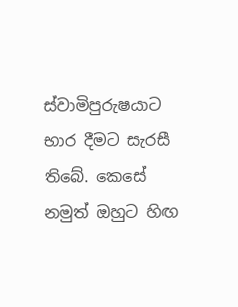ස්වාමිපුරුෂයාට භාර දීමට සැරසී තිබේ. කෙසේ නමුත් ඔහුට හිඟ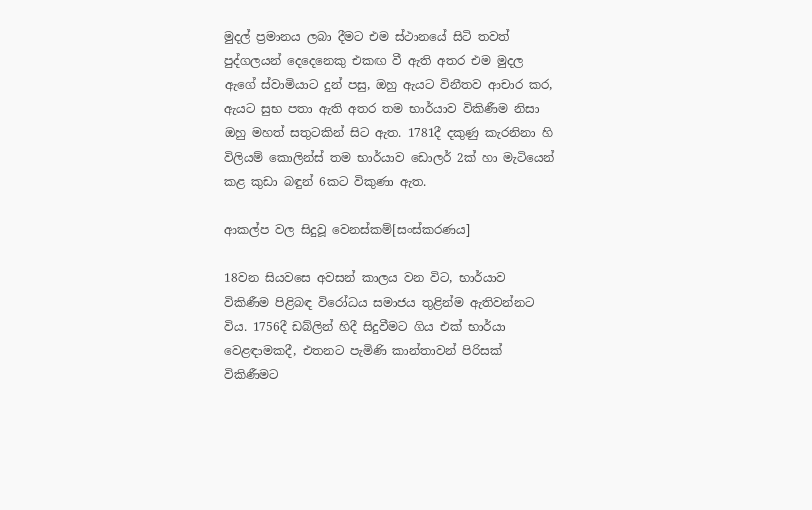මුදල් ප්‍රමානය ලබා දීමට එම ස්ථානයේ සිටි තවත් පුද්ගලයන් දෙදෙනෙකු එකඟ වී ඇති අතර එම මුදල ඇගේ ස්වාමියාට දුන් පසු, ඔහු ඇයට විනීතව ආචාර කර, ඇයට සුභ පතා ඇති අතර තම භාර්යාව විකිණීම නිසා ඔහු මහත් සතුටකින් සිට ඇත. 1781දී දකුණු කැරනිනා හි විලියම් කොලින්ස් තම භාර්යාව ඩොලර් 2ක් හා මැටියෙන් කළ කුඩා බඳුන් 6කට විකුණා ඇත.

ආකල්ප වල සිදුවූ වෙනස්කම්[සංස්කරණය]

18වන සියවසෙ අවසන් කාලය වන විට, භාර්යාව විකිණීම පිළිබඳ විරෝධය සමාජය තුළින්ම ඇතිවන්නට විය. 1756දී ඩබ්ලින් හිදී සිදුවීමට ගිය එක් භාර්යා වෙළඳාමකදී, එතනට පැමිණි කාන්තාවන් පිරිසක් විකිණීමට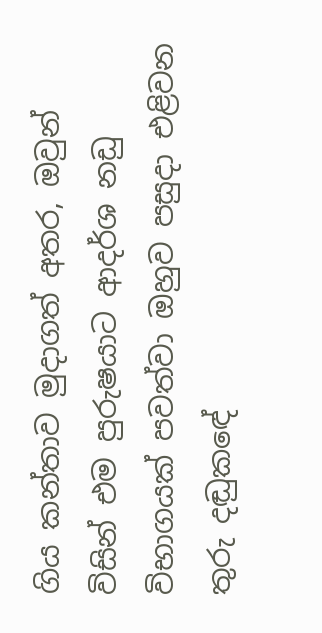ගිය කන්තාව මුදාගත් අතර, ඔවුන් විසින් එම පුරුෂයාට ආදර්ශ නඩු විභාගයක් පවත්වා ඔහුව පසුදා එළිවන තුරු දඬුකඳේ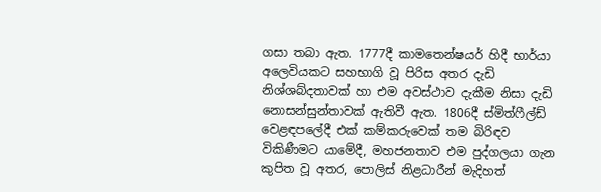ගසා තබා ඇත. 1777දී කාමතෙන්ෂයර් හිදී භාර්යා අලෙවියකට සහභාගි වූ පිරිස අතර දැඩි නිශ්ශබ්දතාවක් හා එම අවස්ථාව දැකීම නිසා දැඩි නොසන්සුන්තාවක් ඇතිවී ඇත. 1806දී ස්මිත්ෆීල්ඩ් වෙළඳපලේදී එක් කම්කරුවෙක් තම බිරිඳව විකිණීමට යාමේදී, මහජනතාව එම පුද්ගලයා ගැන කුපිත වූ අතර, පොලිස් නිළධාරීන් මැදිහත්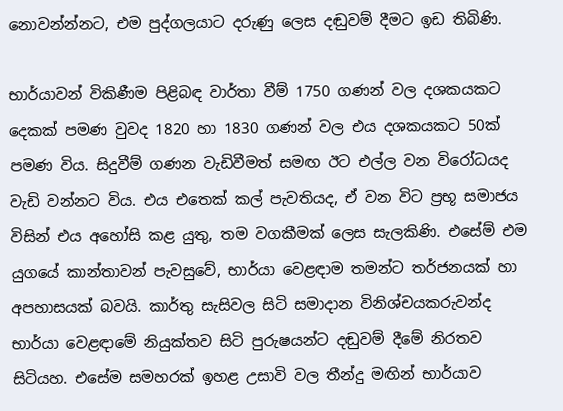නොවන්න්නට, එම පුද්ගලයාට දරුණු ලෙස දඬුවම් දීමට ඉඩ තිබිණි.

භාර්යාවන් විකිණීම පිළිබඳ වාර්තා වීම් 1750 ගණන් වල දශකයකට දෙකක් පමණ වුවද 1820 හා 1830 ගණන් වල එය දශකයකට 50ක් පමණ විය. සිදුවීම් ගණන වැඩිවීමත් සමඟ ඊට එල්ල වන විරෝධයද වැඩි වන්නට විය. එය එතෙක් කල් පැවතියද, ඒ වන විට ප්‍රභූ සමාජය විසින් එය අහෝසි කළ යුතු, තම වගකීමක් ලෙස සැලකිණි. එසේම් එම යුගයේ කාන්තාවන් පැවසුවේ, භාර්යා වෙළඳාම තමන්ට තර්ජනයක් හා අපහාසයක් බවයි. කාර්තු සැසිවල සිටි සමාදාන විනිශ්චයකරුවන්ද භාර්යා වෙළඳාමේ නියුක්තව සිටි පුරුෂයන්ට දඬුවම් දීමේ නිරතව සිටියහ. එසේම සමහරක් ඉහළ උසාවි වල තීන්දු මඟින් භාර්යාව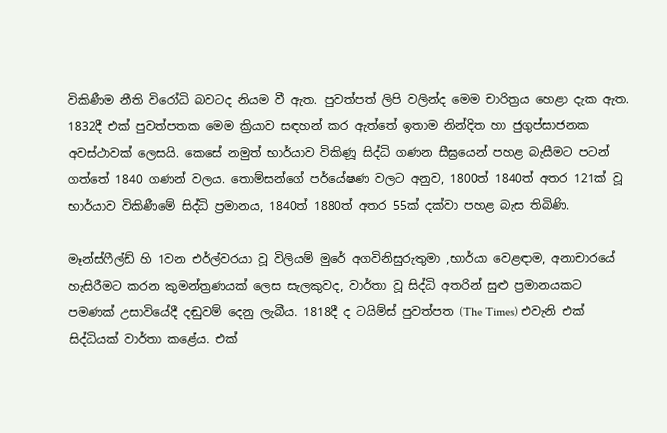විකිණීම නීති විරෝධි බවටද නියම වී ඇත. පුවත්පත් ලිපි වලින්ද මෙම චාරිත්‍රය හෙළා දැක ඇත. 1832දී එක් පුවත්පතක මෙම ක්‍රියාව සඳහන් කර ඇත්තේ ඉතාම නින්දිත හා ජුගුප්සාජනක අවස්ථාවක් ලෙසයි. කෙසේ නමුත් භාර්යාව විකිණූ සිද්ධි ගණන සීඝ්‍රයෙන් පහළ බැසීමට පටන් ගත්තේ 1840 ගණන් වලය. තොම්සන්ගේ පර්යේෂණ වලට අනුව, 1800ත් 1840ත් අතර 121ක් වූ භාර්යාව විකිණීමේ සිද්ධි ප්‍රමානය, 1840ත් 1880ත් අතර 55ක් දක්වා පහළ බැස තිබිණි.

මෑන්ස්ෆීල්ඩ් හි 1වන එර්ල්වරයා වූ විලියම් මුරේ අගවිනිසුරුතුමා ,භාර්යා වෙළඳාම, අනාචාරයේ හැසිරීමට කරන කුමන්ත්‍රණයක් ලෙස සැලකුවද, වාර්තා වූ සිද්ධි අතරින් සුළු ප්‍රමානයකට පමණක් උසාවියේදී දඬුවම් දෙනු ලැබීය. 1818දී ද ටයිම්ස් පුවත්පත (The Times) එවැනි එක් සිද්ධියක් වාර්තා කළේය. එක්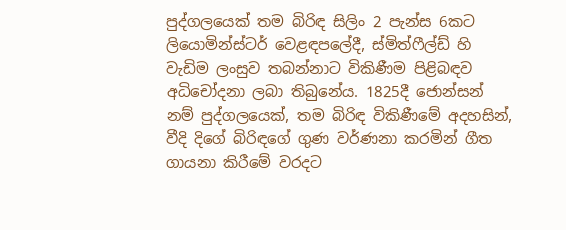පුද්ගලයෙක් තම බිරිඳ සිලිං 2 පැන්ස 6කට ලියොමින්ස්ටර් වෙළඳපලේදී, ස්මිත්ෆීල්ඩ් හි වැඩිම ලංසුව තබන්නාට විකිණීම පිළිබඳව අධිචෝදනා ලබා තිබුනේය. 1825දී ජොන්සන් නම් පුද්ගලයෙක්, තම බිරිඳ විකිණීමේ අදහසින්, වීදි දිගේ බිරිඳගේ ගුණ වර්ණනා කරමින් ගීත ගායනා කිරීමේ වරදට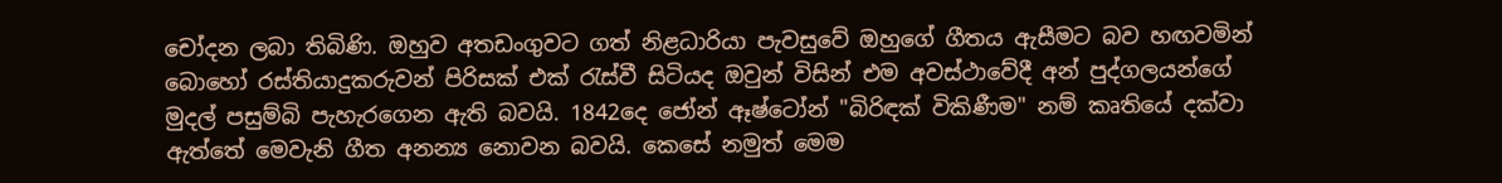චෝදන ලබා තිබිණි. ඔහුව අතඩංගුවට ගත් නිළධාරියා පැවසුවේ ඔහුගේ ගීතය ඇසීමට බව හඟවමින් බොහෝ රස්තියාදුකරුවන් පිරිසක් එක් රැස්වී සිටියද ඔවුන් විසින් එම අවස්ථාවේදී අන් පුද්ගලයන්ගේ මුදල් පසුම්බි පැහැරගෙන ඇති බවයි. 1842දෙ ජෝන් ඈෂ්ටෝන් "බිරිඳක් විකිණීම" නම් කෘතියේ දක්වා ඇත්තේ මෙවැනි ගීත අනන්‍ය නොවන බවයි. කෙසේ නමුත් මෙම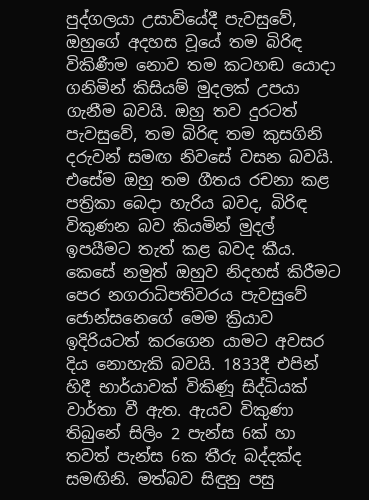පුද්ගලයා උසාවියේදී පැවසුවේ, ඔහුගේ අදහස වූයේ තම බිරිඳ විකිණීම නොව තම කටහඬ යොදා ගනිමින් කිසියම් මුදලක් උපයා ගැනීම බවයි. ඔහු තව දුරටත් පැවසුවේ, තම බිරිඳ තම කුසගිනි දරුවන් සමඟ නිවසේ වසන බවයි. එසේම ඔහු තම ගීතය රචනා කළ පත්‍රිකා බෙදා හැරිය බවද, බිරිඳ විකුණන බව කියමින් මුදල් ඉපයීමට තැත් කළ බවද කීය. කෙසේ නමුත් ඔහුව නිදහස් කිරීමට පෙර නගරාධිපතිවරය පැවසුවේ ජොන්සනෙගේ මෙම ක්‍රියාව ඉදිරියටත් කරගෙන යාමට අවසර දිය නොහැකි බවයි. 1833දී එපින් හිදී භාර්යාවක් විකිණූ සිද්ධියක් වාර්තා වී ඇත. ඇයව විකුණා තිබුනේ සිලිං 2 පැන්ස 6ක් හා තවත් පැන්ස 6ක තීරු බද්දක්ද සමඟිනි. මත්බව සිඳුනු පසු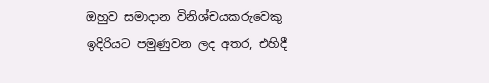ඔහුව සමාදාන විනිශ්චයකරුවෙකු ඉදිරියට පමුණුවන ලද අතර, එහිදී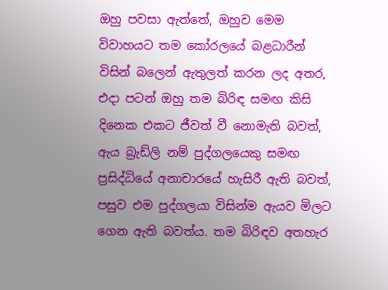ඔහු පවසා ඇත්තේ, ඔහුව මෙම විවාහයට තම කෝරලයේ බළධාරීන් විසින් බලෙන් ඇතුලත් කරන ලද අතර, එදා පටන් ඔහු තම බිරිඳ සමඟ කිසි දිනෙක එකට ජීවත් වී නොමැති බවත්, ඇය බ්‍රැඩ්ලි නම් පුද්ගලයෙකු සමඟ ප්‍රසිද්ධියේ අනාචාරයේ හැසිරී ඇති බවත්, පසුව එම පුද්ගලයා විසින්ම ඇයව මිලට ගෙන ඇති බවත්ය. තම බිරිඳව අතහැර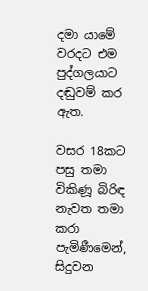දමා යාමේ වරදට එම පුද්ගලයාට දඬුවම් කර ඇත.

වසර 18කට පසු තමා විකිණූ බිරිඳ නැවත තමා කරා පැමිණීමෙන්, සිදුවන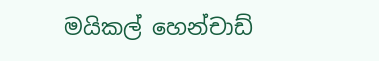මයිකල් හෙන්චාඩ්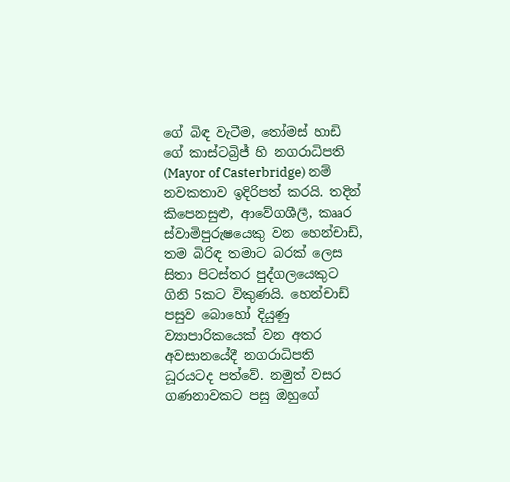ගේ බිඳ වැටීම, තෝමස් හාඩි ගේ කාස්ටබ්‍රිජ් හි නගරාධිපති (Mayor of Casterbridge) නම් නවකතාව ඉදිරිපත් කරයි. තදින් කිපෙනසුළු, ආවේගශීලී, කෲර ස්වාමිපුරුෂයෙකු වන හෙන්චාඩ්, තම බිරිඳ තමාට බරක් ලෙස සිතා පිටස්තර පුද්ගලයෙකුට ගිනි 5කට විකුණයි. හෙන්චාඩ් පසුව බොහෝ දියුණු ව්‍යාපාරිකයෙක් වන අතර අවසානයේදී නගරාධිපති ධූරයටද පත්වේ. නමුත් වසර ගණනාවකට පසු ඔහුගේ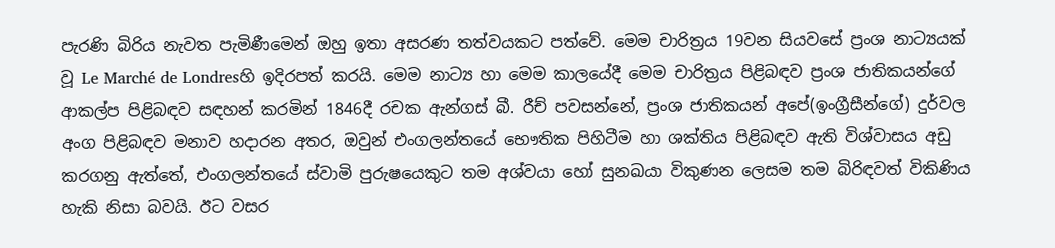පැරණි බිරිය නැවත පැමිණීමෙන් ඔහු ඉතා අසරණ තත්වයකට පත්වේ. මෙම චාරිත්‍රය 19වන සියවසේ ප්‍රංශ නාට්‍යයක් වූ Le Marché de Londresහි ඉදිරපත් කරයි. මෙම නාට්‍ය හා මෙම කාලයේදී මෙම චාරිත්‍රය පිළිබඳව ප්‍රංශ ජාතිකයන්ගේ ආකල්ප පිළිබඳව සඳහන් කරමින් 1846දී රචක ඇන්ගස් බී. රීච් පවසන්නේ, ප්‍රංශ ජාතිකයන් අපේ(ඉංග්‍රීසීන්ගේ) දුර්වල අංග පිළිබඳව මනාව හදාරන අතර, ඔවුන් එංගලන්තයේ භෞතික පිහිටීම හා ශක්තිය පිළිබඳව ඇති විශ්වාසය අඩු කරගනු ඇත්තේ, එංගලන්තයේ ස්වාමි පුරුෂයෙකුට තම අශ්වයා හෝ සුනඛයා විකුණන ලෙසම තම බිරිඳවත් විකිණිය හැකි නිසා බවයි. ඊට වසර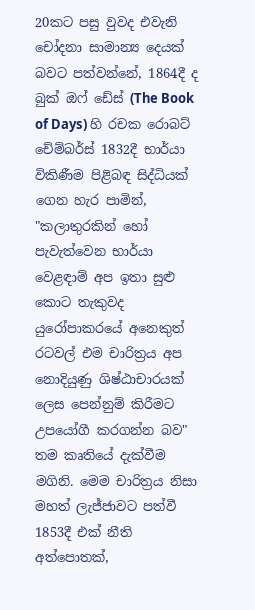20කට පසු වුවද එවැනි චෝදනා සාමාන්‍ය දෙයක් බවට පත්වන්නේ, 1864දී ද බුක් ඔෆ් ඩේස් (The Book of Days) හි රචක රොබට් චේම්බර්ස් 1832දී භාර්යා විකිණීම පිළිබඳ සිද්ධියක් ගෙන හැර පාමින්, "කලාතුරකින් හෝ පැවැත්වෙන භාර්යා වෙළඳාම් අප ඉතා සුළු කොට තැකුවද යුරෝපාකරයේ අනෙකුත් රටවල් එම චාරිත්‍රය අප නොදියුණු ශිෂ්ඨාචාරයක් ලෙස පෙන්නුම් කිරීමට උපයෝගී කරගන්න බව" තම කෘතියේ දැක්වීම මගිනි. මෙම චාරිත්‍රය නිසා මහත් ලැජ්ජාවට පත්වී 1853දී එක් නීති අත්පොතක්,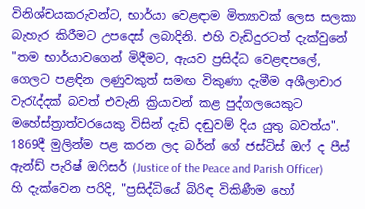විනිශ්චයකරුවන්ට, භාර්යා වෙළඳාම මිත්‍යාවක් ලෙස සලකා බැහැර කිරීමට උපදෙස් ලබාදිනි. එහි වැඩිදුරටත් දැක්වුනේ "තම භාර්යාවගෙන් මිදීමට, ඇයව ප්‍රසිද්ධ වෙළඳපලේ, ගෙලට පළඳින ලණුවකුත් සමඟ විකුණා දැමීම අශීලාචාර වැරැද්දක් බවත් එවැනි ක්‍රියාවන් කළ පුද්ගලයෙකුට මහේස්ත්‍රාත්වරයෙකු විසින් දැඩි දඬුවම් දිය යුතු බවත්ය". 1869දී මුලින්ම පළ කරන ලද බර්න් ගේ ජස්ටිස් ඔෆ් ද පීස් ඇන්ඩ් පැරිෂ් ඔෆිසර් (Justice of the Peace and Parish Officer) හි දැක්වෙන පරිදි, "ප්‍රසිද්ධියේ බිරිඳ විකිණීම හෝ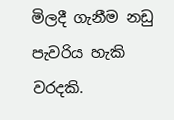මිලදී ගැනීම නඩු පැවරිය හැකි වරදකි.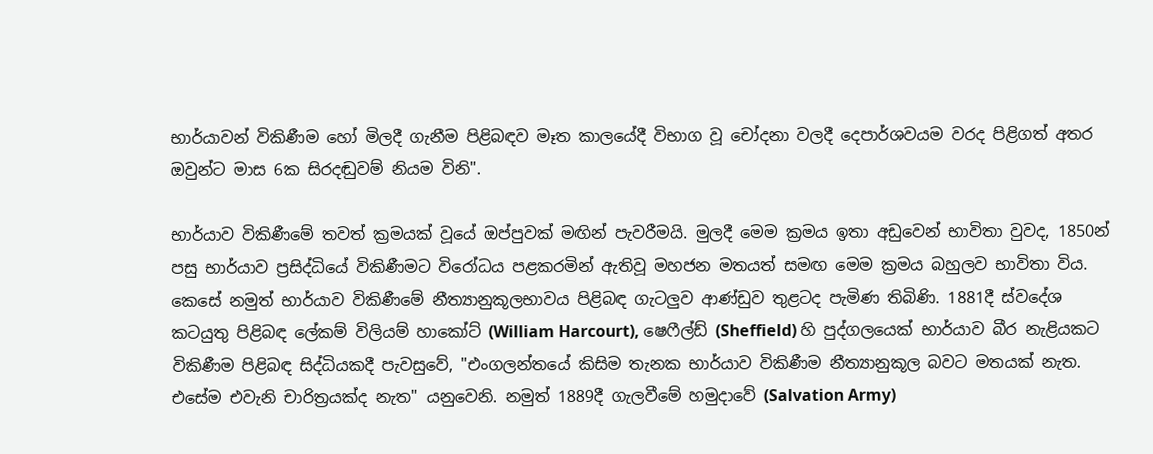භාර්යාවන් විකිණීම හෝ මිලදී ගැනීම පිළිබඳව මෑත කාලයේදී විභාග වූ චෝදනා වලදී දෙපාර්ශවයම වරද පිළිගත් අතර ඔවුන්ට මාස 6ක සිරදඬුවම් නියම විනි".

භාර්යාව විකිණීමේ තවත් ක්‍රමයක් වූයේ ඔප්පුවක් මඟින් පැවරීමයි. මුලදී මෙම ක්‍රමය ඉතා අඩුවෙන් භාවිතා වුවද, 1850න් පසු භාර්යාව ප්‍රසිද්ධියේ විකිණීමට විරෝධය පළකරමින් ඇතිවූ මහජන මතයත් සමඟ මෙම ක්‍රමය බහුලව භාවිතා විය. කෙසේ නමුත් භාර්යාව විකිණීමේ නීත්‍යානුකූලභාවය පිළිබඳ ගැටලුව ආණ්ඩුව තුළටද පැමිණ තිබිණි. 1881දී ස්වදේශ කටයුතු පිළිබඳ ලේකම් විලියම් හාකෝට් (William Harcourt), ෂෙෆීල්ඩ් (Sheffield) හි පුද්ගලයෙක් භාර්යාව බීර නැළියකට විකිණීම පිළිබඳ සිද්ධියකදී පැවසුවේ, "එංගලන්තයේ කිසිම තැනක භාර්යාව විකිණීම නීත්‍යානුකූල බවට මතයක් නැත. එසේම එවැනි චාරිත්‍රයක්ද නැත" යනුවෙනි. නමුත් 1889දී ගැලවීමේ හමුදාවේ (Salvation Army)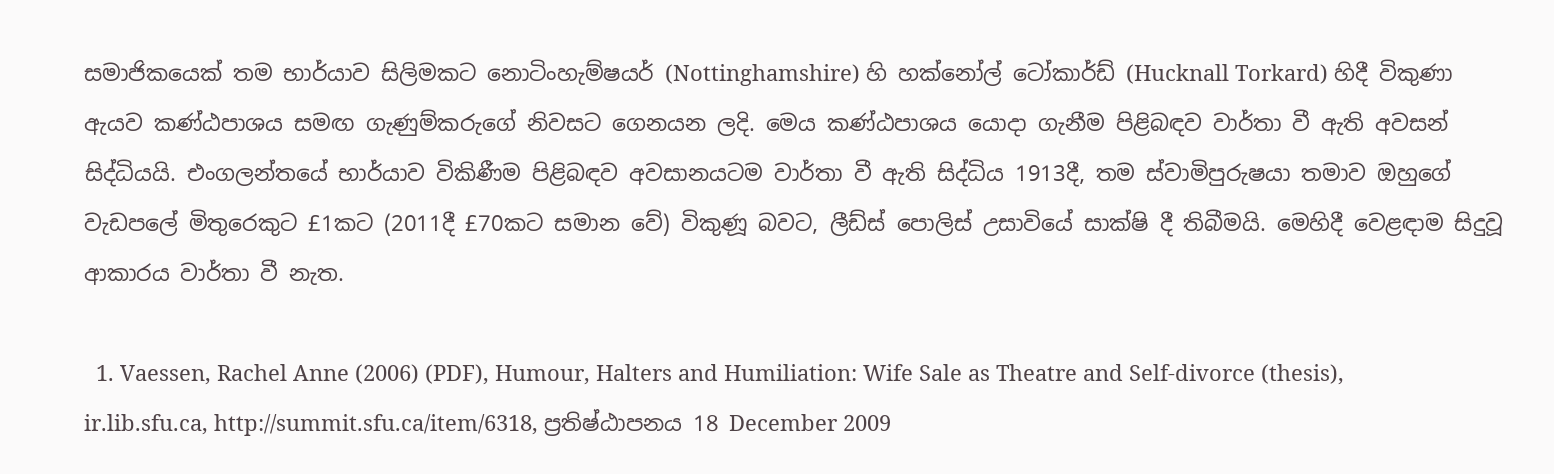සමාජිකයෙක් තම භාර්යාව සිලිමකට නොටිංහැම්ෂයර් (Nottinghamshire) හි හක්නෝල් ටෝකාර්ඩ් (Hucknall Torkard) හිදී විකුණා ඇයව කණ්ඨපාශය සමඟ ගැණුම්කරුගේ නිවසට ගෙනයන ලදි. මෙය කණ්ඨපාශය යොදා ගැනීම පිළිබඳව වාර්තා වී ඇති අවසන් සිද්ධියයි. එංගලන්තයේ භාර්යාව විකිණීම පිළිබඳව අවසානයටම වාර්තා වී ඇති සිද්ධිය 1913දී, තම ස්වාමිපුරුෂයා තමාව ඔහුගේ වැඩපලේ මිතුරෙකුට £1කට (2011දී £70කට සමාන වේ) විකුණූ බවට, ලීඩ්ස් පොලිස් උසාවියේ සාක්ෂි දී තිබීමයි. මෙහිදී වෙළඳාම සිදුවූ ආකාරය වාර්තා වී නැත.

  1. Vaessen, Rachel Anne (2006) (PDF), Humour, Halters and Humiliation: Wife Sale as Theatre and Self-divorce (thesis), ir.lib.sfu.ca, http://summit.sfu.ca/item/6318, ප්‍රතිෂ්ඨාපනය 18 December 2009